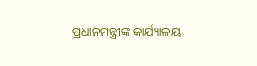ପ୍ରଧାନମନ୍ତ୍ରୀଙ୍କ କାର୍ଯ୍ୟାଳୟ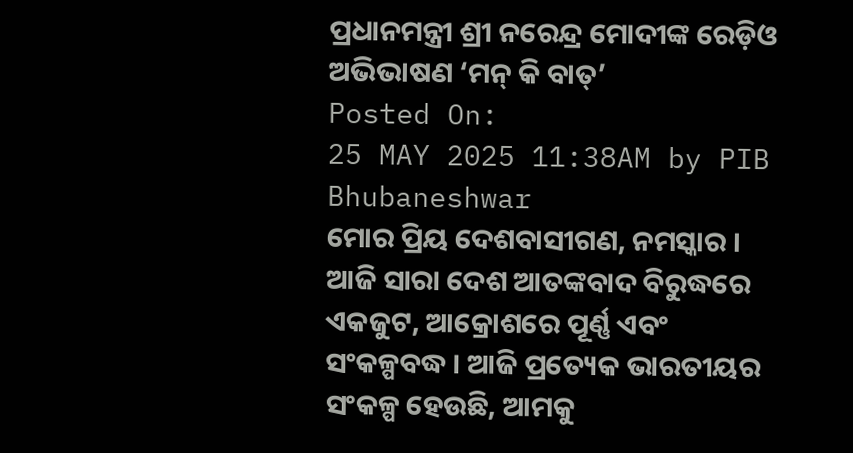ପ୍ରଧାନମନ୍ତ୍ରୀ ଶ୍ରୀ ନରେନ୍ଦ୍ର ମୋଦୀଙ୍କ ରେଡ଼ିଓ ଅଭିଭାଷଣ ‘ମନ୍ କି ବାତ୍’
Posted On:
25 MAY 2025 11:38AM by PIB Bhubaneshwar
ମୋର ପ୍ରିୟ ଦେଶବାସୀଗଣ, ନମସ୍କାର । ଆଜି ସାରା ଦେଶ ଆତଙ୍କବାଦ ବିରୁଦ୍ଧରେ ଏକଜୁଟ, ଆକ୍ରୋଶରେ ପୂର୍ଣ୍ଣ ଏବଂ ସଂକଳ୍ପବଦ୍ଧ । ଆଜି ପ୍ରତ୍ୟେକ ଭାରତୀୟର ସଂକଳ୍ପ ହେଉଛି, ଆମକୁ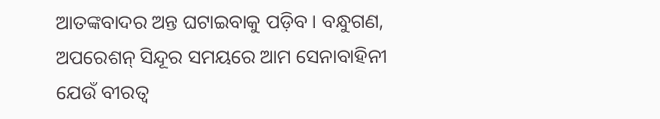ଆତଙ୍କବାଦର ଅନ୍ତ ଘଟାଇବାକୁ ପଡ଼ିବ । ବନ୍ଧୁଗଣ, ଅପରେଶନ୍ ସିନ୍ଦୂର ସମୟରେ ଆମ ସେନାବାହିନୀ ଯେଉଁ ବୀରତ୍ୱ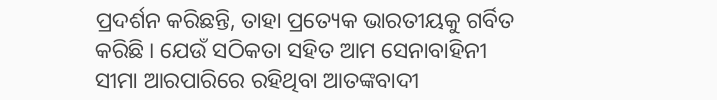ପ୍ରଦର୍ଶନ କରିଛନ୍ତି, ତାହା ପ୍ରତ୍ୟେକ ଭାରତୀୟକୁ ଗର୍ବିତ କରିଛି । ଯେଉଁ ସଠିକତା ସହିତ ଆମ ସେନାବାହିନୀ ସୀମା ଆରପାରିରେ ରହିଥିବା ଆତଙ୍କବାଦୀ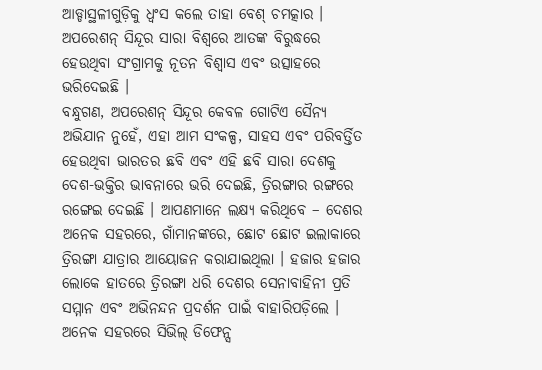ଆଡ୍ଡାସ୍ଥଳୀଗୁଡ଼ିକୁ ଧ୍ୱଂସ କଲେ ତାହା ବେଶ୍ ଚମତ୍କାର । ଅପରେଶନ୍ ସିନ୍ଦୂର ସାରା ବିଶ୍ୱରେ ଆତଙ୍କ ବିରୁଦ୍ଧରେ ହେଉଥିବା ସଂଗ୍ରାମକୁ ନୂତନ ବିଶ୍ୱାସ ଏବଂ ଉତ୍ସାହରେ ଭରିଦେଇଛି ।
ବନ୍ଧୁଗଣ, ଅପରେଶନ୍ ସିନ୍ଦୂର କେବଳ ଗୋଟିଏ ସୈନ୍ୟ ଅଭିଯାନ ନୁହେଁ, ଏହା ଆମ ସଂକଳ୍ପ, ସାହସ ଏବଂ ପରିବର୍ତ୍ତିତ ହେଉଥିବା ଭାରତର ଛବି ଏବଂ ଏହି ଛବି ସାରା ଦେଶକୁ ଦେଶ-ଭକ୍ତିର ଭାବନାରେ ଭରି ଦେଇଛି, ତ୍ରିରଙ୍ଗାର ରଙ୍ଗରେ ରଙ୍ଗେଇ ଦେଇଛି । ଆପଣମାନେ ଲକ୍ଷ୍ୟ କରିଥିବେ – ଦେଶର ଅନେକ ସହରରେ, ଗାଁମାନଙ୍କରେ, ଛୋଟ ଛୋଟ ଇଲାକାରେ ତ୍ରିରଙ୍ଗା ଯାତ୍ରାର ଆୟୋଜନ କରାଯାଇଥିଲା । ହଜାର ହଜାର ଲୋକେ ହାତରେ ତ୍ରିରଙ୍ଗା ଧରି ଦେଶର ସେନାବାହିନୀ ପ୍ରତି ସମ୍ମାନ ଏବଂ ଅଭିନନ୍ଦନ ପ୍ରଦର୍ଶନ ପାଇଁ ବାହାରିପଡ଼ିଲେ । ଅନେକ ସହରରେ ସିଭିଲ୍ ଡିଫେନ୍ସ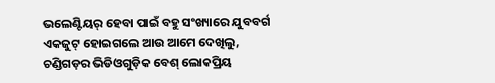ଭଲେଣ୍ଟିୟର୍ ହେବା ପାଇଁ ବହୁ ସଂଖ୍ୟାରେ ଯୁବବର୍ଗ ଏକଜୁଟ୍ ହୋଇଗଲେ ଆଉ ଆମେ ଦେଖିଲୁ, ଚଣ୍ଡିଗଡ଼ର ଭିଡିଓଗୁଡ଼ିକ ବେଶ୍ ଲୋକପ୍ରିୟ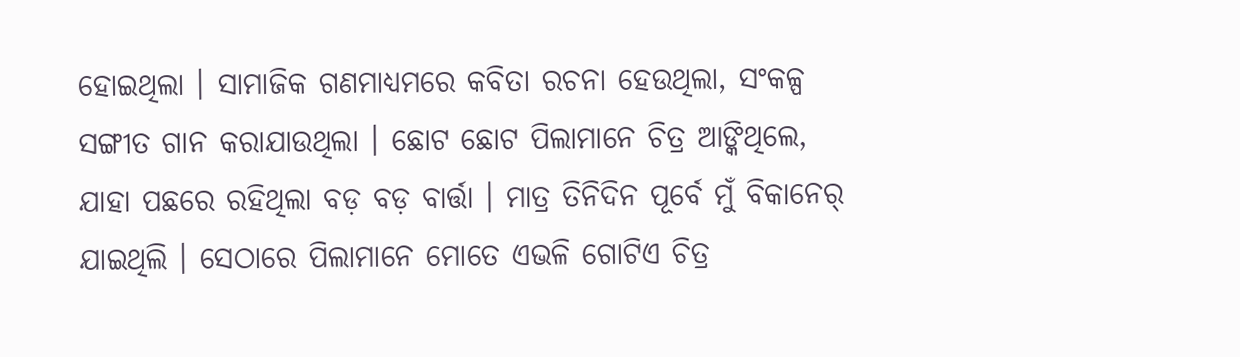ହୋଇଥିଲା । ସାମାଜିକ ଗଣମାଧ୍ୟମରେ କବିତା ରଚନା ହେଉଥିଲା, ସଂକଳ୍ପ ସଙ୍ଗୀତ ଗାନ କରାଯାଉଥିଲା । ଛୋଟ ଛୋଟ ପିଲାମାନେ ଚିତ୍ର ଆଙ୍କିଥିଲେ, ଯାହା ପଛରେ ରହିଥିଲା ବଡ଼ ବଡ଼ ବାର୍ତ୍ତା । ମାତ୍ର ତିନିଦିନ ପୂର୍ବେ ମୁଁ ବିକାନେର୍ ଯାଇଥିଲି । ସେଠାରେ ପିଲାମାନେ ମୋତେ ଏଭଳି ଗୋଟିଏ ଚିତ୍ର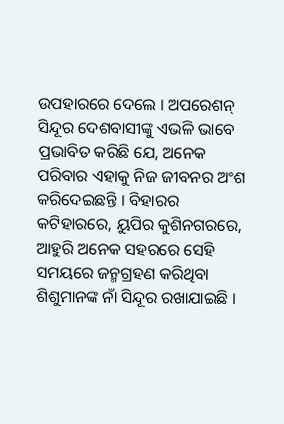ଉପହାରରେ ଦେଲେ । ଅପରେଶନ୍ ସିନ୍ଦୂର ଦେଶବାସୀଙ୍କୁ ଏଭଳି ଭାବେ ପ୍ରଭାବିତ କରିଛି ଯେ, ଅନେକ ପରିବାର ଏହାକୁ ନିଜ ଜୀବନର ଅଂଶ କରିଦେଇଛନ୍ତି । ବିହାରର କଟିହାରରେ, ୟୁପିର କୁଶିନଗରରେ, ଆହୁରି ଅନେକ ସହରରେ ସେହି ସମୟରେ ଜନ୍ମଗ୍ରହଣ କରିଥିବା ଶିଶୁମାନଙ୍କ ନାଁ ସିନ୍ଦୂର ରଖାଯାଇଛି ।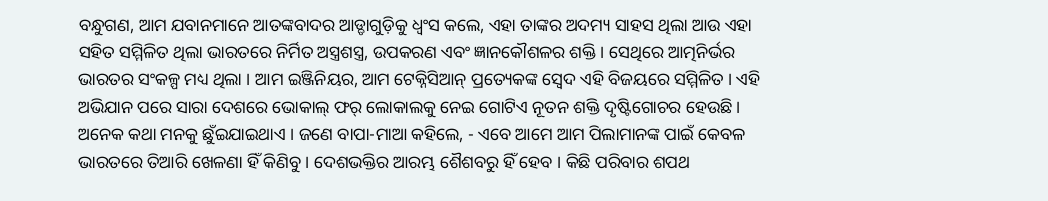ବନ୍ଧୁଗଣ, ଆମ ଯବାନମାନେ ଆତଙ୍କବାଦର ଆଡ୍ଡାଗୁଡ଼ିକୁ ଧ୍ୱଂସ କଲେ, ଏହା ତାଙ୍କର ଅଦମ୍ୟ ସାହସ ଥିଲା ଆଉ ଏହା ସହିତ ସମ୍ମିଳିତ ଥିଲା ଭାରତରେ ନିର୍ମିତ ଅସ୍ତ୍ରଶସ୍ତ୍ର, ଉପକରଣ ଏବଂ ଜ୍ଞାନକୌଶଳର ଶକ୍ତି । ସେଥିରେ ଆତ୍ମନିର୍ଭର ଭାରତର ସଂକଳ୍ପ ମଧ୍ୟ ଥିଲା । ଆମ ଇଞ୍ଜିନିୟର, ଆମ ଟେକ୍ନିସିଆନ୍ ପ୍ରତ୍ୟେକଙ୍କ ସ୍ୱେଦ ଏହି ବିଜୟରେ ସମ୍ମିଳିତ । ଏହି ଅଭିଯାନ ପରେ ସାରା ଦେଶରେ ଭୋକାଲ୍ ଫର୍ ଲୋକାଲକୁ ନେଇ ଗୋଟିଏ ନୂତନ ଶକ୍ତି ଦୃଷ୍ଟିଗୋଚର ହେଉଛି । ଅନେକ କଥା ମନକୁ ଛୁଁଇଯାଇଥାଏ । ଜଣେ ବାପା-ମାଆ କହିଲେ, - ଏବେ ଆମେ ଆମ ପିଲାମାନଙ୍କ ପାଇଁ କେବଳ ଭାରତରେ ତିଆରି ଖେଳଣା ହିଁ କିଣିବୁ । ଦେଶଭକ୍ତିର ଆରମ୍ଭ ଶୈଶବରୁ ହିଁ ହେବ । କିଛି ପରିବାର ଶପଥ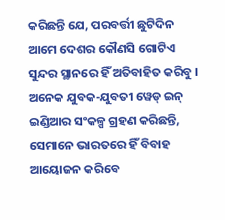କରିଛନ୍ତି ଯେ, ପରବର୍ତ୍ତୀ ଛୁଟିଦିନ ଆମେ ଦେଶର କୌଣସି ଗୋଟିଏ ସୁନ୍ଦର ସ୍ଥାନରେ ହିଁ ଅତିବାହିତ କରିବୁ । ଅନେକ ଯୁବକ-ଯୁବତୀ ୱେଡ୍ ଇନ୍ ଇଣ୍ଡିଆର ସଂକଳ୍ପ ଗ୍ରହଣ କରିଛନ୍ତି, ସେମାନେ ଭାରତରେ ହିଁ ବିବାହ ଆୟୋଜନ କରିବେ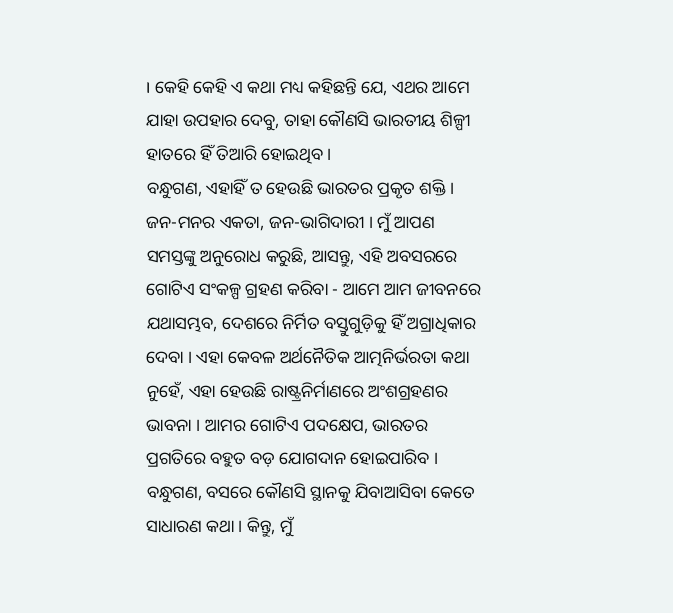। କେହି କେହି ଏ କଥା ମଧ୍ୟ କହିଛନ୍ତି ଯେ, ଏଥର ଆମେ ଯାହା ଉପହାର ଦେବୁ, ତାହା କୌଣସି ଭାରତୀୟ ଶିଳ୍ପୀ ହାତରେ ହିଁ ତିଆରି ହୋଇଥିବ ।
ବନ୍ଧୁଗଣ, ଏହାହିଁ ତ ହେଉଛି ଭାରତର ପ୍ରକୃତ ଶକ୍ତି । ଜନ-ମନର ଏକତା, ଜନ-ଭାଗିଦାରୀ । ମୁଁ ଆପଣ ସମସ୍ତଙ୍କୁ ଅନୁରୋଧ କରୁଛି, ଆସନ୍ତୁ, ଏହି ଅବସରରେ ଗୋଟିଏ ସଂକଳ୍ପ ଗ୍ରହଣ କରିବା - ଆମେ ଆମ ଜୀବନରେ ଯଥାସମ୍ଭବ, ଦେଶରେ ନିର୍ମିତ ବସ୍ତୁଗୁଡ଼ିକୁ ହିଁ ଅଗ୍ରାଧିକାର ଦେବା । ଏହା କେବଳ ଅର୍ଥନୈତିକ ଆତ୍ମନିର୍ଭରତା କଥା ନୁହେଁ, ଏହା ହେଉଛି ରାଷ୍ଟ୍ରନିର୍ମାଣରେ ଅଂଶଗ୍ରହଣର ଭାବନା । ଆମର ଗୋଟିଏ ପଦକ୍ଷେପ, ଭାରତର ପ୍ରଗତିରେ ବହୁତ ବଡ଼ ଯୋଗଦାନ ହୋଇପାରିବ ।
ବନ୍ଧୁଗଣ, ବସରେ କୌଣସି ସ୍ଥାନକୁ ଯିବାଆସିବା କେତେ ସାଧାରଣ କଥା । କିନ୍ତୁ, ମୁଁ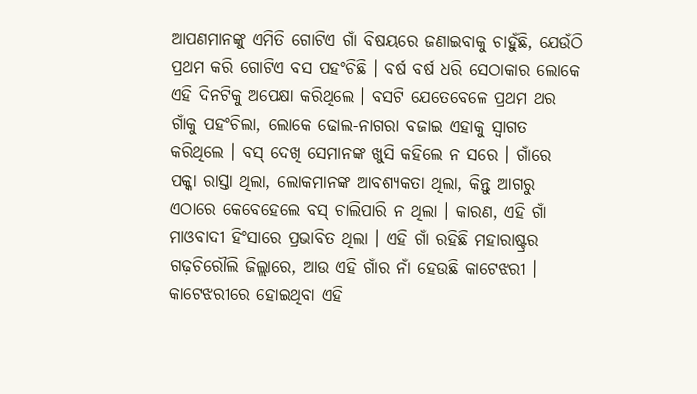ଆପଣମାନଙ୍କୁ ଏମିତି ଗୋଟିଏ ଗାଁ ବିଷୟରେ ଜଣାଇବାକୁ ଚାହୁଁଛି, ଯେଉଁଠି ପ୍ରଥମ କରି ଗୋଟିଏ ବସ ପହଂଚିଛି । ବର୍ଷ ବର୍ଷ ଧରି ସେଠାକାର ଲୋକେ ଏହି ଦିନଟିକୁ ଅପେକ୍ଷା କରିଥିଲେ । ବସଟି ଯେତେବେଳେ ପ୍ରଥମ ଥର ଗାଁକୁ ପହଂଚିଲା, ଲୋକେ ଢୋଲ-ନାଗରା ବଜାଇ ଏହାକୁ ସ୍ୱାଗତ କରିଥିଲେ । ବସ୍ ଦେଖି ସେମାନଙ୍କ ଖୁସି କହିଲେ ନ ସରେ । ଗାଁରେ ପକ୍କା ରାସ୍ତା ଥିଲା, ଲୋକମାନଙ୍କ ଆବଶ୍ୟକତା ଥିଲା, କିନ୍ତୁ ଆଗରୁ ଏଠାରେ କେବେହେଲେ ବସ୍ ଚାଲିପାରି ନ ଥିଲା । କାରଣ, ଏହି ଗାଁ ମାଓବାଦୀ ହିଂସାରେ ପ୍ରଭାବିତ ଥିଲା । ଏହି ଗାଁ ରହିଛି ମହାରାଷ୍ଟ୍ରର ଗଢ଼ଚିରୌଲି ଜିଲ୍ଲାରେ, ଆଉ ଏହି ଗାଁର ନାଁ ହେଉଛି କାଟେଝରୀ । କାଟେଝରୀରେ ହୋଇଥିବା ଏହି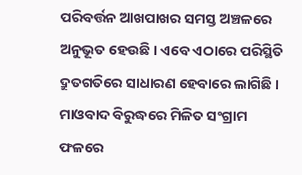ପରିବର୍ତ୍ତନ ଆଖପାଖର ସମସ୍ତ ଅଞ୍ଚଳରେ ଅନୁଭୂତ ହେଉଛି । ଏବେ ଏଠାରେ ପରିସ୍ଥିତି ଦ୍ରୁତଗତିରେ ସାଧାରଣ ହେବାରେ ଲାଗିଛି । ମାଓବାଦ ବିରୁଦ୍ଧରେ ମିଳିତ ସଂଗ୍ରାମ ଫଳରେ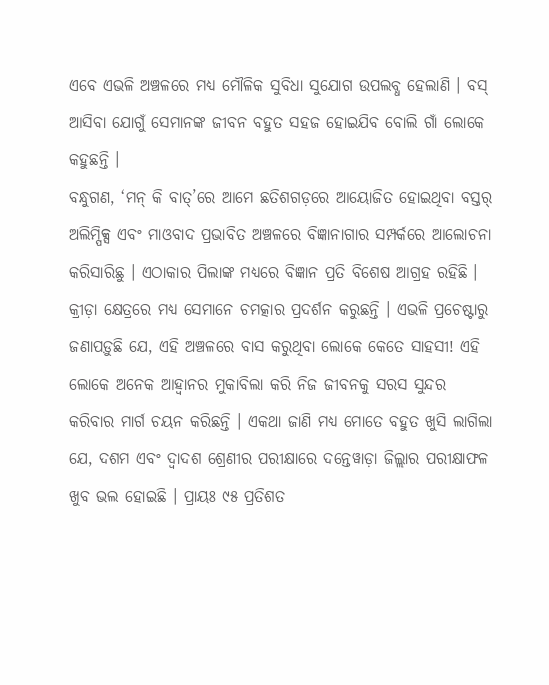ଏବେ ଏଭଳି ଅଞ୍ଚଳରେ ମଧ୍ୟ ମୌଳିକ ସୁବିଧା ସୁଯୋଗ ଉପଲବ୍ଧ ହେଲାଣି । ବସ୍ ଆସିବା ଯୋଗୁଁ ସେମାନଙ୍କ ଜୀବନ ବହୁତ ସହଜ ହୋଇଯିବ ବୋଲି ଗାଁ ଲୋକେ କହୁଛନ୍ତି ।
ବନ୍ଧୁଗଣ, ‘ମନ୍ କି ବାତ୍’ରେ ଆମେ ଛତିଶଗଡ଼ରେ ଆୟୋଜିତ ହୋଇଥିବା ବସ୍ତର୍ ଅଲିମ୍ପିକ୍ସ ଏବଂ ମାଓବାଦ ପ୍ରଭାବିତ ଅଞ୍ଚଳରେ ବିଜ୍ଞାନାଗାର ସମ୍ପର୍କରେ ଆଲୋଚନା କରିସାରିଛୁ । ଏଠାକାର ପିଲାଙ୍କ ମଧ୍ୟରେ ବିଜ୍ଞାନ ପ୍ରତି ବିଶେଷ ଆଗ୍ରହ ରହିଛି । କ୍ରୀଡ଼ା କ୍ଷେତ୍ରରେ ମଧ୍ୟ ସେମାନେ ଚମତ୍କାର ପ୍ରଦର୍ଶନ କରୁଛନ୍ତି । ଏଭଳି ପ୍ରଚେଷ୍ଟାରୁ ଜଣାପଡ଼ୁଛି ଯେ, ଏହି ଅଞ୍ଚଳରେ ବାସ କରୁଥିବା ଲୋକେ କେତେ ସାହସୀ! ଏହି ଲୋକେ ଅନେକ ଆହ୍ୱାନର ମୁକାବିଲା କରି ନିଜ ଜୀବନକୁ ସରସ ସୁନ୍ଦର କରିବାର ମାର୍ଗ ଚୟନ କରିଛନ୍ତି । ଏକଥା ଜାଣି ମଧ୍ୟ ମୋତେ ବହୁତ ଖୁସି ଲାଗିଲା ଯେ, ଦଶମ ଏବଂ ଦ୍ୱାଦଶ ଶ୍ରେଣୀର ପରୀକ୍ଷାରେ ଦନ୍ତେୱାଡ଼ା ଜିଲ୍ଲାର ପରୀକ୍ଷାଫଳ ଖୁବ ଭଲ ହୋଇଛି । ପ୍ରାୟଃ ୯୫ ପ୍ରତିଶତ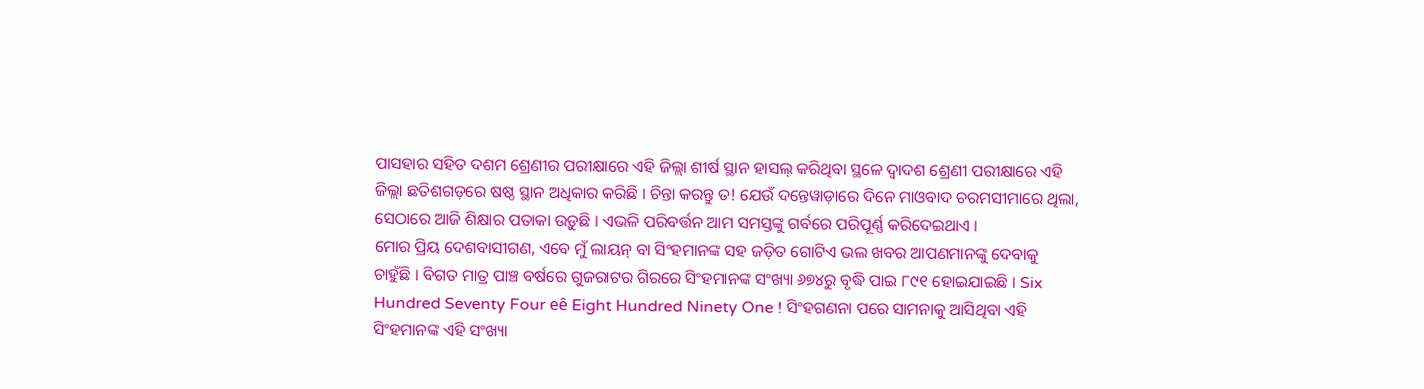ପାସହାର ସହିତ ଦଶମ ଶ୍ରେଣୀର ପରୀକ୍ଷାରେ ଏହି ଜିଲ୍ଲା ଶୀର୍ଷ ସ୍ଥାନ ହାସଲ୍ କରିଥିବା ସ୍ଥଳେ ଦ୍ୱାଦଶ ଶ୍ରେଣୀ ପରୀକ୍ଷାରେ ଏହି ଜିଲ୍ଲା ଛତିଶଗଡ଼ରେ ଷଷ୍ଠ ସ୍ଥାନ ଅଧିକାର କରିଛି । ଚିନ୍ତା କରନ୍ତୁ ତ! ଯେଉଁ ଦନ୍ତେୱାଡ଼ାରେ ଦିନେ ମାଓବାଦ ଚରମସୀମାରେ ଥିଲା, ସେଠାରେ ଆଜି ଶିକ୍ଷାର ପତାକା ଉଡ଼ୁଛି । ଏଭଳି ପରିବର୍ତ୍ତନ ଆମ ସମସ୍ତଙ୍କୁ ଗର୍ବରେ ପରିପୂର୍ଣ୍ଣ କରିଦେଇଥାଏ ।
ମୋର ପ୍ରିୟ ଦେଶବାସୀଗଣ, ଏବେ ମୁଁ ଲାୟନ୍ ବା ସିଂହମାନଙ୍କ ସହ ଜଡ଼ିତ ଗୋଟିଏ ଭଲ ଖବର ଆପଣମାନଙ୍କୁ ଦେବାକୁ ଚାହୁଁଛି । ବିଗତ ମାତ୍ର ପାଞ୍ଚ ବର୍ଷରେ ଗୁଜରାଟର ଗିରରେ ସିଂହମାନଙ୍କ ସଂଖ୍ୟା ୬୭୪ରୁ ବୃଦ୍ଧି ପାଇ ୮୯୧ ହୋଇଯାଇଛି । Six Hundred Seventy Four eê Eight Hundred Ninety One ! ସିଂହଗଣନା ପରେ ସାମନାକୁ ଆସିଥିବା ଏହି ସିଂହମାନଙ୍କ ଏହି ସଂଖ୍ୟା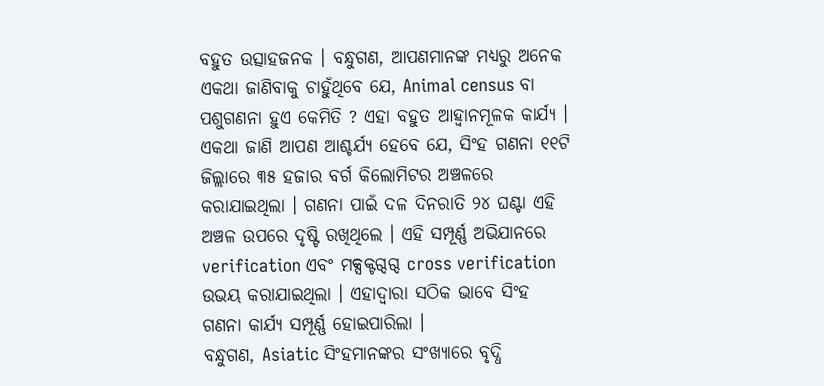ବହୁତ ଉତ୍ସାହଜନକ । ବନ୍ଧୁଗଣ, ଆପଣମାନଙ୍କ ମଧ୍ୟରୁ ଅନେକ ଏକଥା ଜାଣିବାକୁ ଚାହୁଁଥିବେ ଯେ, Animal census ବା ପଶୁଗଣନା ହୁଏ କେମିତି ? ଏହା ବହୁତ ଆହ୍ୱାନମୂଳକ କାର୍ଯ୍ୟ । ଏକଥା ଜାଣି ଆପଣ ଆଶ୍ଚର୍ଯ୍ୟ ହେବେ ଯେ, ସିଂହ ଗଣନା ୧୧ଟି ଜିଲ୍ଲାରେ ୩୫ ହଜାର ବର୍ଗ କିଲୋମିଟର ଅଞ୍ଚଳରେ କରାଯାଇଥିଲା । ଗଣନା ପାଇଁ ଦଳ ଦିନରାତି ୨୪ ଘଣ୍ଟା ଏହି ଅଞ୍ଚଳ ଉପରେ ଦୃଷ୍ଟି ରଖିଥିଲେ । ଏହି ସମ୍ପୂର୍ଣ୍ଣ ଅଭିଯାନରେ verification ଏବଂ ମକ୍ସକ୍ଟଗ୍ଦଗ୍ଦ cross verification ଉଭୟ କରାଯାଇଥିଲା । ଏହାଦ୍ୱାରା ସଠିକ ଭାବେ ସିଂହ ଗଣନା କାର୍ଯ୍ୟ ସମ୍ପୂର୍ଣ୍ଣ ହୋଇପାରିଲା ।
ବନ୍ଧୁଗଣ, Asiatic ସିଂହମାନଙ୍କର ସଂଖ୍ୟାରେ ବୃଦ୍ଧି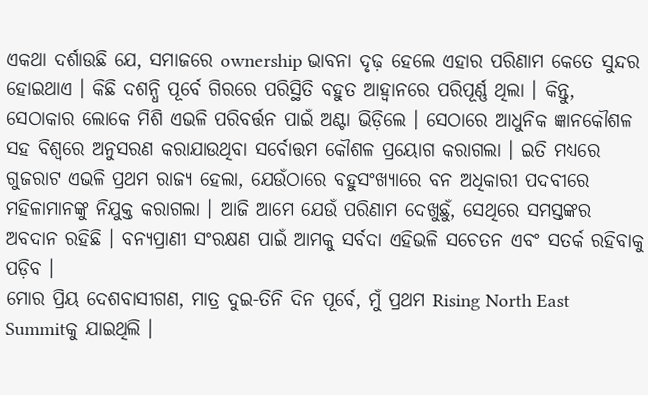ଏକଥା ଦର୍ଶାଉଛି ଯେ, ସମାଜରେ ownership ଭାବନା ଦୃଢ଼ ହେଲେ ଏହାର ପରିଣାମ କେତେ ସୁନ୍ଦର ହୋଇଥାଏ । କିଛି ଦଶନ୍ଧି ପୂର୍ବେ ଗିରରେ ପରିସ୍ଥିତି ବହୁତ ଆହ୍ୱାନରେ ପରିପୂର୍ଣ୍ଣ ଥିଲା । କିନ୍ତୁ, ସେଠାକାର ଲୋକେ ମିଶି ଏଭଳି ପରିବର୍ତ୍ତନ ପାଇଁ ଅଣ୍ଟା ଭିଡ଼ିଲେ । ସେଠାରେ ଆଧୁନିକ ଜ୍ଞାନକୌଶଳ ସହ ବିଶ୍ୱରେ ଅନୁସରଣ କରାଯାଉଥିବା ସର୍ବୋତ୍ତମ କୌଶଳ ପ୍ରୟୋଗ କରାଗଲା । ଇତି ମଧ୍ୟରେ ଗୁଜରାଟ ଏଭଳି ପ୍ରଥମ ରାଜ୍ୟ ହେଲା, ଯେଉଁଠାରେ ବହୁସଂଖ୍ୟାରେ ବନ ଅଧିକାରୀ ପଦବୀରେ ମହିଳାମାନଙ୍କୁ ନିଯୁକ୍ତ କରାଗଲା । ଆଜି ଆମେ ଯେଉଁ ପରିଣାମ ଦେଖୁଛୁଁ, ସେଥିରେ ସମସ୍ତଙ୍କର ଅବଦାନ ରହିଛି । ବନ୍ୟପ୍ରାଣୀ ସଂରକ୍ଷଣ ପାଇଁ ଆମକୁ ସର୍ବଦା ଏହିଭଳି ସଚେତନ ଏବଂ ସତର୍କ ରହିବାକୁ ପଡ଼ିବ ।
ମୋର ପ୍ରିୟ ଦେଶବାସୀଗଣ, ମାତ୍ର ଦୁଇ-ତିନି ଦିନ ପୂର୍ବେ, ମୁଁ ପ୍ରଥମ Rising North East Summitକୁ ଯାଇଥିଲି ।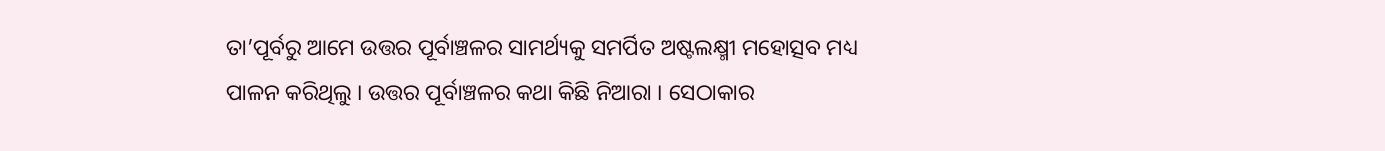ତା’ପୂର୍ବରୁ ଆମେ ଉତ୍ତର ପୂର୍ବାଞ୍ଚଳର ସାମର୍ଥ୍ୟକୁ ସମର୍ପିତ ଅଷ୍ଟଲକ୍ଷ୍ମୀ ମହୋତ୍ସବ ମଧ୍ୟ ପାଳନ କରିଥିଲୁ । ଉତ୍ତର ପୂର୍ବାଞ୍ଚଳର କଥା କିଛି ନିଆରା । ସେଠାକାର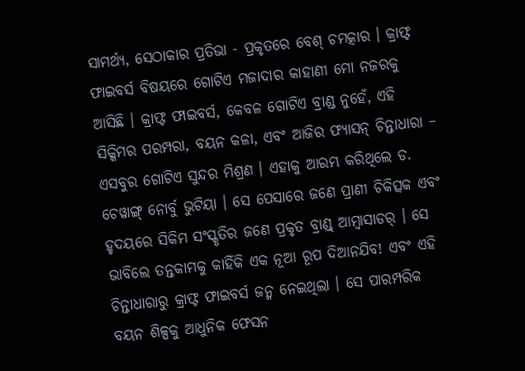ସାମର୍ଥ୍ୟ, ସେଠାକାର ପ୍ରତିଭା - ପ୍ରକୃତରେ ବେଶ୍ ଚମତ୍କାର । କ୍ରାଫ୍ଟ ଫାଇବର୍ସ ବିଷୟରେ ଗୋଟିଏ ମଜାଦାର କାହାଣୀ ମୋ ନଜରକୁ ଆସିଛି । କ୍ରାଫ୍ଟ ଫାଇବର୍ସ, କେବଳ ଗୋଟିଏ ବ୍ରାଣ୍ଡ ନୁହେଁ, ଏହି ସିକ୍କିମର ପରମ୍ପରା, ବୟନ କଳା, ଏବଂ ଆଜିର ଫ୍ୟାସନ୍ ଚିନ୍ତାଧାରା – ଏସବୁର ଗୋଟିଏ ସୁନ୍ଦର ମିଶ୍ରଣ । ଏହାକୁ ଆରମ୍ଭ କରିଥିଲେ ଡ. ଚେୱାଙ୍ଗ୍ ନୋର୍ବୁ ଭୁଟିୟା । ସେ ପେସାରେ ଜଣେ ପ୍ରାଣୀ ଚିକିତ୍ସକ ଏବଂ ହୃଦୟରେ ସିକିମ ସଂସ୍କୃତିର ଜଣେ ପ୍ରକୃତ ବ୍ରାଣ୍ଡ୍ ଆମ୍ବାସାଡର୍ । ସେ ଭାବିଲେ ତନ୍ତକାମକୁ କାହିଁକି ଏକ ନୂଆ ରୂପ ଦିଆନଯିବ! ଏବଂ ଏହି ଚିନ୍ତାଧାରାରୁ କ୍ରାଫ୍ଟ ଫାଇବର୍ସ ଜନ୍ମ ନେଇଥିଲା । ସେ ପାରମ୍ପରିକ ବୟନ ଶିଳ୍ପକୁ ଆଧୁନିକ ଫେସନ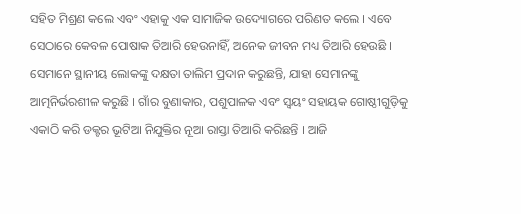ସହିତ ମିଶ୍ରଣ କଲେ ଏବଂ ଏହାକୁ ଏକ ସାମାଜିକ ଉଦ୍ୟୋଗରେ ପରିଣତ କଲେ । ଏବେ ସେଠାରେ କେବଳ ପୋଷାକ ତିଆରି ହେଉନାହିଁ, ଅନେକ ଜୀବନ ମଧ୍ୟ ତିଆରି ହେଉଛି । ସେମାନେ ସ୍ଥାନୀୟ ଲୋକଙ୍କୁ ଦକ୍ଷତା ତାଲିମ ପ୍ରଦାନ କରୁଛନ୍ତି, ଯାହା ସେମାନଙ୍କୁ ଆତ୍ମନିର୍ଭରଶୀଳ କରୁଛି । ଗାଁର ବୁଣାକାର, ପଶୁପାଳକ ଏବଂ ସ୍ୱୟଂ ସହାୟକ ଗୋଷ୍ଠୀଗୁଡ଼ିକୁ ଏକାଠି କରି ଡକ୍ଟର ଭୂଟିଆ ନିଯୁକ୍ତିର ନୂଆ ରାସ୍ତା ତିଆରି କରିଛନ୍ତି । ଆଜି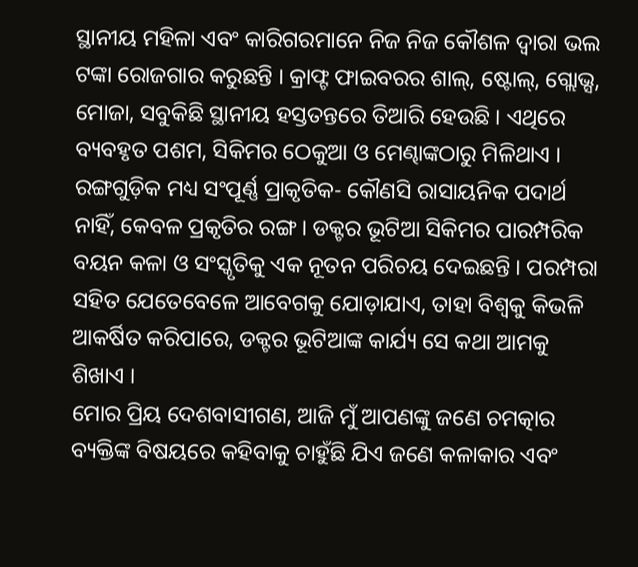ସ୍ଥାନୀୟ ମହିଳା ଏବଂ କାରିଗରମାନେ ନିଜ ନିଜ କୌଶଳ ଦ୍ୱାରା ଭଲ ଟଙ୍କା ରୋଜଗାର କରୁଛନ୍ତି । କ୍ରାଫ୍ଟ ଫାଇବରର ଶାଲ୍, ଷ୍ଟୋଲ୍, ଗ୍ଲୋଭ୍ସ, ମୋଜା, ସବୁକିଛି ସ୍ଥାନୀୟ ହସ୍ତତନ୍ତରେ ତିଆରି ହେଉଛି । ଏଥିରେ ବ୍ୟବହୃତ ପଶମ, ସିକିମର ଠେକୁଆ ଓ ମେଣ୍ଢାଙ୍କଠାରୁ ମିଳିଥାଏ । ରଙ୍ଗଗୁଡ଼ିକ ମଧ୍ୟ ସଂପୂର୍ଣ୍ଣ ପ୍ରାକୃତିକ- କୌଣସି ରାସାୟନିକ ପଦାର୍ଥ ନାହିଁ, କେବଳ ପ୍ରକୃତିର ରଙ୍ଗ । ଡକ୍ଟର ଭୂଟିଆ ସିକିମର ପାରମ୍ପରିକ ବୟନ କଳା ଓ ସଂସ୍କୃତିକୁ ଏକ ନୂତନ ପରିଚୟ ଦେଇଛନ୍ତି । ପରମ୍ପରା ସହିତ ଯେତେବେଳେ ଆବେଗକୁ ଯୋଡ଼ାଯାଏ, ତାହା ବିଶ୍ୱକୁ କିଭଳି ଆକର୍ଷିତ କରିପାରେ, ଡକ୍ଟର ଭୂଟିଆଙ୍କ କାର୍ଯ୍ୟ ସେ କଥା ଆମକୁ ଶିଖାଏ ।
ମୋର ପ୍ରିୟ ଦେଶବାସୀଗଣ, ଆଜି ମୁଁ ଆପଣଙ୍କୁ ଜଣେ ଚମତ୍କାର ବ୍ୟକ୍ତିଙ୍କ ବିଷୟରେ କହିବାକୁ ଚାହୁଁଛି ଯିଏ ଜଣେ କଳାକାର ଏବଂ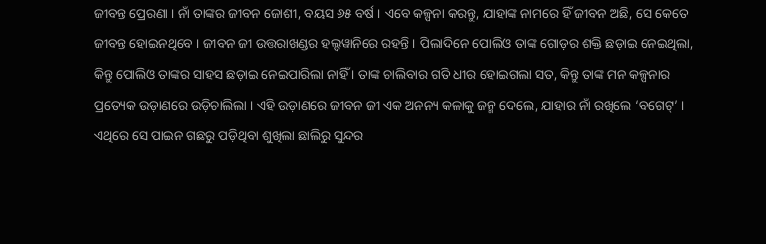ଜୀବନ୍ତ ପ୍ରେରଣା । ନାଁ ତାଙ୍କର ଜୀବନ ଜୋଶୀ, ବୟସ ୬୫ ବର୍ଷ । ଏବେ କଳ୍ପନା କରନ୍ତୁ, ଯାହାଙ୍କ ନାମରେ ହିଁ ଜୀବନ ଅଛି, ସେ କେତେ ଜୀବନ୍ତ ହୋଇନଥିବେ । ଜୀବନ ଜୀ ଉତ୍ତରାଖଣ୍ଡର ହଲ୍ଦୱାନିରେ ରହନ୍ତି । ପିଲାଦିନେ ପୋଲିଓ ତାଙ୍କ ଗୋଡ଼ର ଶକ୍ତି ଛଡ଼ାଇ ନେଇଥିଲା, କିନ୍ତୁ ପୋଲିଓ ତାଙ୍କର ସାହସ ଛଡ଼ାଇ ନେଇପାରିଲା ନାହିଁ । ତାଙ୍କ ଚାଲିବାର ଗତି ଧୀର ହୋଇଗଲା ସତ, କିନ୍ତୁ ତାଙ୍କ ମନ କଳ୍ପନାର ପ୍ରତ୍ୟେକ ଉଡ଼ାଣରେ ଉଡ଼ିଚାଲିଲା । ଏହି ଉଡ଼ାଣରେ ଜୀବନ ଜୀ ଏକ ଅନନ୍ୟ କଳାକୁ ଜନ୍ମ ଦେଲେ, ଯାହାର ନାଁ ରଖିଲେ ‘ବଗେଟ୍’ । ଏଥିରେ ସେ ପାଇନ ଗଛରୁ ପଡ଼ିଥିବା ଶୁଖିଲା ଛାଲିରୁ ସୁନ୍ଦର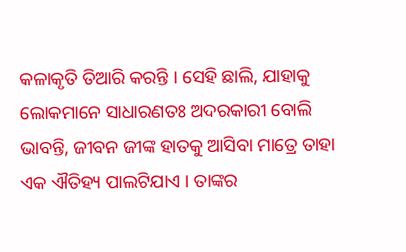କଳାକୃତି ତିଆରି କରନ୍ତି । ସେହି ଛାଲି, ଯାହାକୁ ଲୋକମାନେ ସାଧାରଣତଃ ଅଦରକାରୀ ବୋଲି ଭାବନ୍ତି, ଜୀବନ ଜୀଙ୍କ ହାତକୁ ଆସିବା ମାତ୍ରେ ତାହା ଏକ ଐତିହ୍ୟ ପାଲଟିଯାଏ । ତାଙ୍କର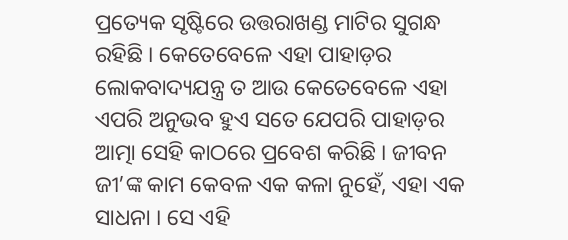ପ୍ରତ୍ୟେକ ସୃଷ୍ଟିରେ ଉତ୍ତରାଖଣ୍ଡ ମାଟିର ସୁଗନ୍ଧ ରହିଛି । କେତେବେଳେ ଏହା ପାହାଡ଼ର ଲୋକବାଦ୍ୟଯନ୍ତ୍ର ତ ଆଉ କେତେବେଳେ ଏହା ଏପରି ଅନୁଭବ ହୁଏ ସତେ ଯେପରି ପାହାଡ଼ର ଆତ୍ମା ସେହି କାଠରେ ପ୍ରବେଶ କରିଛି । ଜୀବନ ଜୀ’ଙ୍କ କାମ କେବଳ ଏକ କଳା ନୁହେଁ, ଏହା ଏକ ସାଧନା । ସେ ଏହି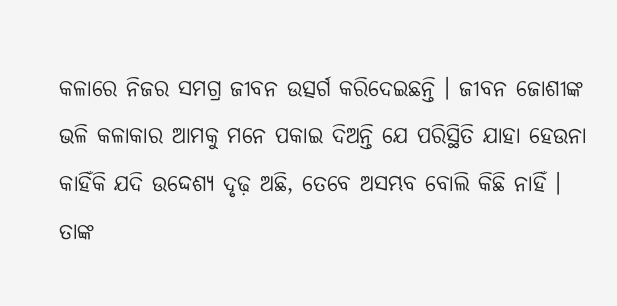କଳାରେ ନିଜର ସମଗ୍ର ଜୀବନ ଉତ୍ସର୍ଗ କରିଦେଇଛନ୍ତି । ଜୀବନ ଜୋଶୀଙ୍କ ଭଳି କଳାକାର ଆମକୁ ମନେ ପକାଇ ଦିଅନ୍ତି ଯେ ପରିସ୍ଥିତି ଯାହା ହେଉନା କାହିଁକି ଯଦି ଉଦ୍ଦେଶ୍ୟ ଦୃଢ଼ ଅଛି, ତେବେ ଅସମ୍ଭବ ବୋଲି କିଛି ନାହିଁ । ତାଙ୍କ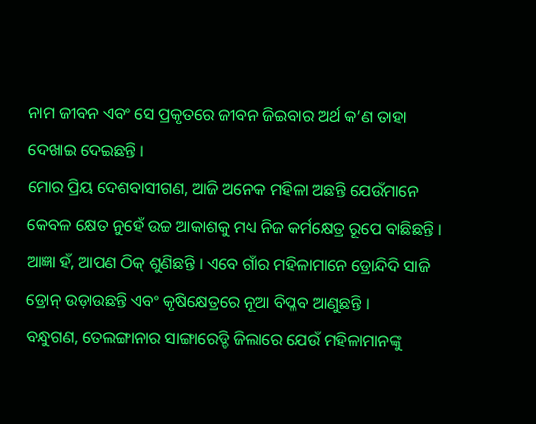ନାମ ଜୀବନ ଏବଂ ସେ ପ୍ରକୃତରେ ଜୀବନ ଜିଇବାର ଅର୍ଥ କ’ଣ ତାହା ଦେଖାଇ ଦେଇଛନ୍ତି ।
ମୋର ପ୍ରିୟ ଦେଶବାସୀଗଣ, ଆଜି ଅନେକ ମହିଳା ଅଛନ୍ତି ଯେଉଁମାନେ କେବଳ କ୍ଷେତ ନୁହେଁ ଉଚ୍ଚ ଆକାଶକୁ ମଧ୍ୟ ନିଜ କର୍ମକ୍ଷେତ୍ର ରୂପେ ବାଛିଛନ୍ତି । ଆଜ୍ଞା ହଁ, ଆପଣ ଠିକ୍ ଶୁଣିଛନ୍ତି । ଏବେ ଗାଁର ମହିଳାମାନେ ଡ୍ରୋନ୍ଦିଦି ସାଜି ଡ୍ରୋନ୍ ଉଡ଼ାଉଛନ୍ତି ଏବଂ କୃଷିକ୍ଷେତ୍ରରେ ନୂଆ ବିପ୍ଳବ ଆଣୁଛନ୍ତି ।
ବନ୍ଧୁଗଣ, ତେଲଙ୍ଗାନାର ସାଙ୍ଗାରେଡ୍ଡି ଜିଲାରେ ଯେଉଁ ମହିଳାମାନଙ୍କୁ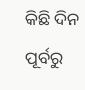କିଛି ଦିନ ପୂର୍ବରୁ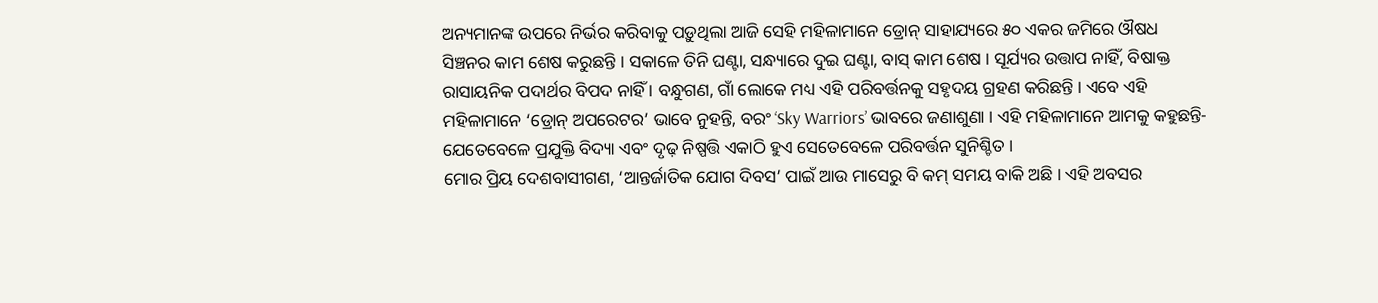ଅନ୍ୟମାନଙ୍କ ଉପରେ ନିର୍ଭର କରିବାକୁ ପଡ଼ୁଥିଲା ଆଜି ସେହି ମହିଳାମାନେ ଡ୍ରୋନ୍ ସାହାଯ୍ୟରେ ୫୦ ଏକର ଜମିରେ ଔଷଧ ସିଞ୍ଚନର କାମ ଶେଷ କରୁଛନ୍ତି । ସକାଳେ ତିନି ଘଣ୍ଟା, ସନ୍ଧ୍ୟାରେ ଦୁଇ ଘଣ୍ଟା, ବାସ୍ କାମ ଶେଷ । ସୂର୍ଯ୍ୟର ଉତ୍ତାପ ନାହିଁ, ବିଷାକ୍ତ ରାସାୟନିକ ପଦାର୍ଥର ବିପଦ ନାହିଁ । ବନ୍ଧୁଗଣ, ଗାଁ ଲୋକେ ମଧ୍ୟ ଏହି ପରିବର୍ତ୍ତନକୁ ସହୃଦୟ ଗ୍ରହଣ କରିଛନ୍ତି । ଏବେ ଏହି ମହିଳାମାନେ ‘ଡ୍ରୋନ୍ ଅପରେଟର’ ଭାବେ ନୁହନ୍ତି, ବରଂ ‘Sky Warriors’ ଭାବରେ ଜଣାଶୁଣା । ଏହି ମହିଳାମାନେ ଆମକୁ କହୁଛନ୍ତି- ଯେତେବେଳେ ପ୍ରଯୁକ୍ତି ବିଦ୍ୟା ଏବଂ ଦୃଢ଼ ନିଷ୍ପତ୍ତି ଏକାଠି ହୁଏ ସେତେବେଳେ ପରିବର୍ତ୍ତନ ସୁନିଶ୍ଚିତ ।
ମୋର ପ୍ରିୟ ଦେଶବାସୀଗଣ, ‘ଆନ୍ତର୍ଜାତିକ ଯୋଗ ଦିବସ’ ପାଇଁ ଆଉ ମାସେରୁ ବି କମ୍ ସମୟ ବାକି ଅଛି । ଏହି ଅବସର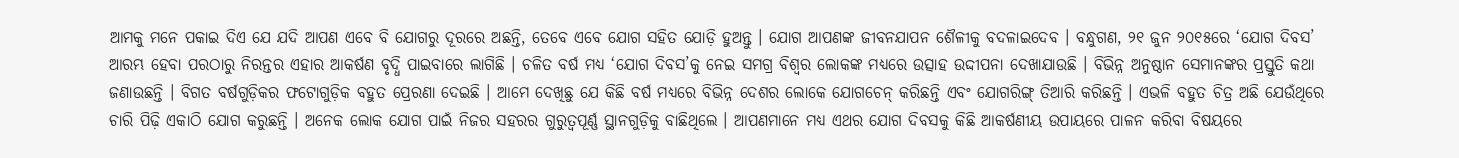ଆମକୁ ମନେ ପକାଇ ଦିଏ ଯେ ଯଦି ଆପଣ ଏବେ ବି ଯୋଗରୁ ଦୂରରେ ଅଛନ୍ତି, ତେବେ ଏବେ ଯୋଗ ସହିତ ଯୋଡ଼ି ହୁଅନ୍ତୁ । ଯୋଗ ଆପଣଙ୍କ ଜୀବନଯାପନ ଶୈଳୀକୁ ବଦଳାଇଦେବ । ବନ୍ଧୁଗଣ, ୨୧ ଜୁନ ୨୦୧୫ରେ ‘ଯୋଗ ଦିବସ’ ଆରମ୍ଭ ହେବା ପରଠାରୁ ନିରନ୍ତର ଏହାର ଆକର୍ଷଣ ବୃଦ୍ଧି ପାଇବାରେ ଲାଗିଛି । ଚଳିତ ବର୍ଷ ମଧ୍ୟ ‘ଯୋଗ ଦିବସ’କୁ ନେଇ ସମଗ୍ର ବିଶ୍ୱର ଲୋକଙ୍କ ମଧ୍ୟରେ ଉତ୍ସାହ ଉଦ୍ଦୀପନା ଦେଖାଯାଉଛି । ବିଭିନ୍ନ ଅନୁଷ୍ଠାନ ସେମାନଙ୍କର ପ୍ରସ୍ତୁତି କଥା ଜଣାଉଛନ୍ତି । ବିଗତ ବର୍ଷଗୁଡ଼ିକର ଫଟୋଗୁଡ଼ିକ ବହୁତ ପ୍ରେରଣା ଦେଇଛି । ଆମେ ଦେଖିଛୁ ଯେ କିଛି ବର୍ଷ ମଧ୍ୟରେ ବିଭିନ୍ନ ଦେଶର ଲୋକେ ଯୋଗଚେନ୍ କରିଛନ୍ତି ଏବଂ ଯୋଗରିଙ୍ଗ୍ ତିଆରି କରିଛନ୍ତି । ଏଭଳି ବହୁତ ଚିତ୍ର ଅଛି ଯେଉଁଥିରେ ଚାରି ପିଢ଼ି ଏକାଠି ଯୋଗ କରୁଛନ୍ତି । ଅନେକ ଲୋକ ଯୋଗ ପାଇଁ ନିଜର ସହରର ଗୁରୁତ୍ୱପୂର୍ଣ୍ଣ ସ୍ଥାନଗୁଡ଼ିକୁ ବାଛିଥିଲେ । ଆପଣମାନେ ମଧ୍ୟ ଏଥର ଯୋଗ ଦିବସକୁ କିଛି ଆକର୍ଷଣୀୟ ଉପାୟରେ ପାଳନ କରିବା ବିଷୟରେ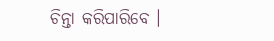ଚିନ୍ତା କରିପାରିବେ ।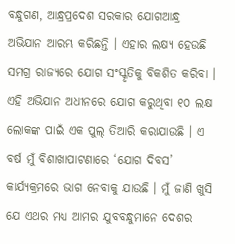ବନ୍ଧୁଗଣ, ଆନ୍ଧ୍ରପ୍ରଦେଶ ସରକାର ଯୋଗଆନ୍ଧ୍ର ଅଭିଯାନ ଆରମ୍ଭ କରିଛନ୍ତି । ଏହାର ଲକ୍ଷ୍ୟ ହେଉଛି ସମଗ୍ର ରାଜ୍ୟରେ ଯୋଗ ସଂସ୍କୃତିକୁ ବିକଶିତ କରିବା । ଏହି ଅଭିଯାନ ଅଧୀନରେ ଯୋଗ କରୁଥିବା ୧୦ ଲକ୍ଷ ଲୋକଙ୍କ ପାଇଁ ଏକ ପୁଲ୍ ତିଆରି କରାଯାଉଛି । ଏ ବର୍ଷ ମୁଁ ବିଶାଖାପାଟଣାରେ ‘ଯୋଗ ଦିବସ’ କାର୍ଯ୍ୟକ୍ରମରେ ଭାଗ ନେବାକୁ ଯାଉଛି । ମୁଁ ଜାଣି ଖୁସି ଯେ ଏଥର ମଧ୍ୟ ଆମର ଯୁବବନ୍ଧୁମାନେ ଦେଶର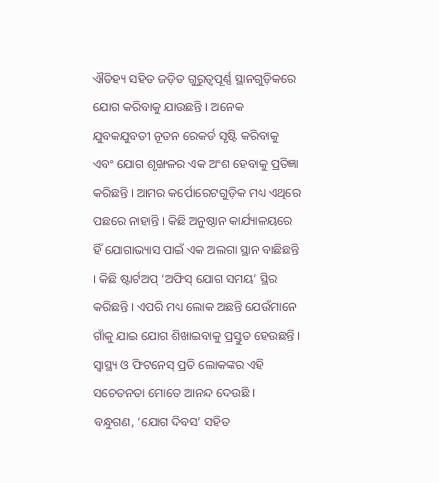ଐତିହ୍ୟ ସହିତ ଜଡ଼ିତ ଗୁରୁତ୍ୱପୂର୍ଣ୍ଣ ସ୍ଥାନଗୁଡ଼ିକରେ ଯୋଗ କରିବାକୁ ଯାଉଛନ୍ତି । ଅନେକ ଯୁବକଯୁବତୀ ନୂତନ ରେକର୍ଡ ସୃଷ୍ଟି କରିବାକୁ ଏବଂ ଯୋଗ ଶୃଙ୍ଖଳର ଏକ ଅଂଶ ହେବାକୁ ପ୍ରତିଜ୍ଞା କରିଛନ୍ତି । ଆମର କର୍ପୋରେଟଗୁଡ଼ିକ ମଧ୍ୟ ଏଥିରେ ପଛରେ ନାହାନ୍ତି । କିଛି ଅନୁଷ୍ଠାନ କାର୍ଯ୍ୟାଳୟରେ ହିଁ ଯୋଗାଭ୍ୟାସ ପାଇଁ ଏକ ଅଲଗା ସ୍ଥାନ ବାଛିଛନ୍ତି । କିଛି ଷ୍ଟାର୍ଟଅପ୍ ‘ଅଫିସ୍ ଯୋଗ ସମୟ’ ସ୍ଥିର କରିଛନ୍ତି । ଏପରି ମଧ୍ୟ ଲୋକ ଅଛନ୍ତି ଯେଉଁମାନେ ଗାଁକୁ ଯାଇ ଯୋଗ ଶିଖାଇବାକୁ ପ୍ରସ୍ତୁତ ହେଉଛନ୍ତି । ସ୍ୱାସ୍ଥ୍ୟ ଓ ଫିଟନେସ୍ ପ୍ରତି ଲୋକଙ୍କର ଏହି ସଚେତନତା ମୋତେ ଆନନ୍ଦ ଦେଉଛି ।
ବନ୍ଧୁଗଣ, ‘ଯୋଗ ଦିବସ’ ସହିତ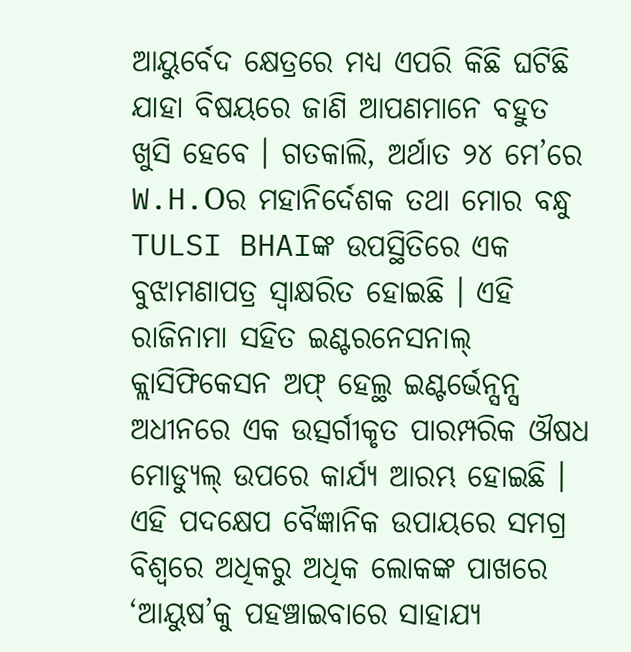ଆୟୁର୍ବେଦ କ୍ଷେତ୍ରରେ ମଧ୍ୟ ଏପରି କିଛି ଘଟିଛି ଯାହା ବିଷୟରେ ଜାଣି ଆପଣମାନେ ବହୁତ ଖୁସି ହେବେ । ଗତକାଲି, ଅର୍ଥାତ ୨୪ ମେ’ରେ W.H.Oର ମହାନିର୍ଦେଶକ ତଥା ମୋର ବନ୍ଧୁ TULSI BHAIଙ୍କ ଉପସ୍ଥିତିରେ ଏକ ବୁଝାମଣାପତ୍ର ସ୍ୱାକ୍ଷରିତ ହୋଇଛି । ଏହି ରାଜିନାମା ସହିତ ଇଣ୍ଟରନେସନାଲ୍ କ୍ଲାସିଫିକେସନ ଅଫ୍ ହେଲ୍ଥ ଇଣ୍ଟର୍ଭେନ୍ସନ୍ସ ଅଧୀନରେ ଏକ ଉତ୍ସର୍ଗୀକୃତ ପାରମ୍ପରିକ ଔଷଧ ମୋଡ୍ୟୁଲ୍ ଉପରେ କାର୍ଯ୍ୟ ଆରମ୍ଭ ହୋଇଛି । ଏହି ପଦକ୍ଷେପ ବୈଜ୍ଞାନିକ ଉପାୟରେ ସମଗ୍ର ବିଶ୍ୱରେ ଅଧିକରୁ ଅଧିକ ଲୋକଙ୍କ ପାଖରେ ‘ଆୟୁଷ’କୁ ପହଞ୍ଚାଇବାରେ ସାହାଯ୍ୟ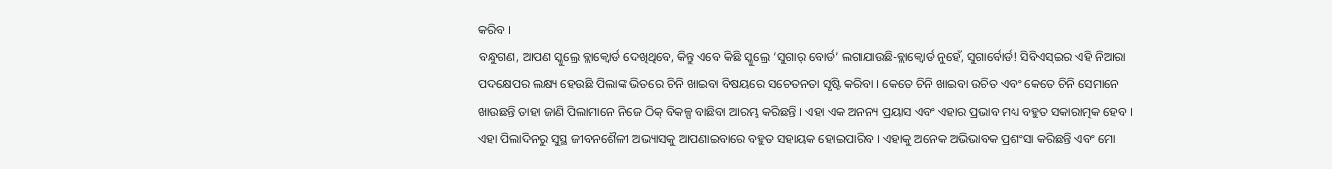କରିବ ।
ବନ୍ଧୁଗଣ, ଆପଣ ସ୍କୁଲ୍ରେ ବ୍ଲାକ୍ବୋର୍ଡ ଦେଖିଥିବେ, କିନ୍ତୁ ଏବେ କିଛି ସ୍କୁଲ୍ରେ ‘ସୁଗାର୍ ବୋର୍ଡ’ ଲଗାଯାଉଛି-ବ୍ଲାକ୍ବୋର୍ଡ ନୁହେଁ, ସୁଗାର୍ବୋର୍ଡ! ସିବିଏସ୍ଇର ଏହି ନିଆରା ପଦକ୍ଷେପର ଲକ୍ଷ୍ୟ ହେଉଛି ପିଲାଙ୍କ ଭିତରେ ଚିନି ଖାଇବା ବିଷୟରେ ସଚେତନତା ସୃଷ୍ଟି କରିବା । କେତେ ଚିନି ଖାଇବା ଉଚିତ ଏବଂ କେତେ ଚିନି ସେମାନେ ଖାଉଛନ୍ତି ତାହା ଜାଣି ପିଲାମାନେ ନିଜେ ଠିକ୍ ବିକଳ୍ପ ବାଛିବା ଆରମ୍ଭ କରିଛନ୍ତି । ଏହା ଏକ ଅନନ୍ୟ ପ୍ରୟାସ ଏବଂ ଏହାର ପ୍ରଭାବ ମଧ୍ୟ ବହୁତ ସକାରାତ୍ମକ ହେବ । ଏହା ପିଲାଦିନରୁ ସୁସ୍ଥ ଜୀବନଶୈଳୀ ଅଭ୍ୟାସକୁ ଆପଣାଇବାରେ ବହୁତ ସହାୟକ ହୋଇପାରିବ । ଏହାକୁ ଅନେକ ଅଭିଭାବକ ପ୍ରଶଂସା କରିଛନ୍ତି ଏବଂ ମୋ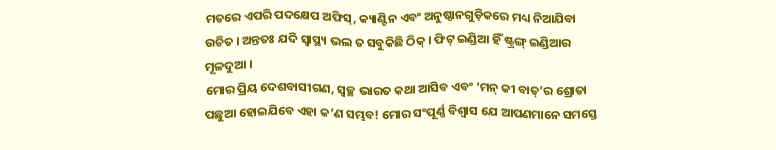ମତରେ ଏପରି ପଦକ୍ଷେପ ଅଫିସ୍, କ୍ୟାଣ୍ଟିନ ଏବଂ ଅନୁଷ୍ଠାନଗୁଡ଼ିକରେ ମଧ୍ୟ ନିଆଯିବା ଉଚିତ । ଅନ୍ତତଃ ଯଦି ସ୍ୱାସ୍ଥ୍ୟ ଭଲ ତ ସବୁକିଛି ଠିକ୍ । ଫିଟ୍ ଇଣ୍ଡିଆ ହିଁ ଷ୍ଟ୍ରଙ୍ଗ୍ ଇଣ୍ଡିଆର ମୂଳଦୁଆ ।
ମୋର ପ୍ରିୟ ଦେଶବାସୀଗଣ, ସ୍ୱଚ୍ଛ ଭାରତ କଥା ଆସିବ ଏବଂ ‘ମନ୍ କୀ ବାତ୍’ର ଶ୍ରୋତା ପଛୁଆ ହୋଇଯିବେ ଏହା କ’ଣ ସମ୍ଭବ! ମୋର ସଂପୂର୍ଣ୍ଣ ବିଶ୍ୱାସ ଯେ ଆପଣମାନେ ସମସ୍ତେ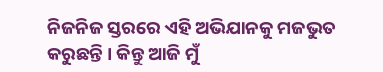ନିଜନିଜ ସ୍ତରରେ ଏହି ଅଭିଯାନକୁ ମଜଭୁତ କରୁଛନ୍ତି । କିନ୍ତୁ ଆଜି ମୁଁ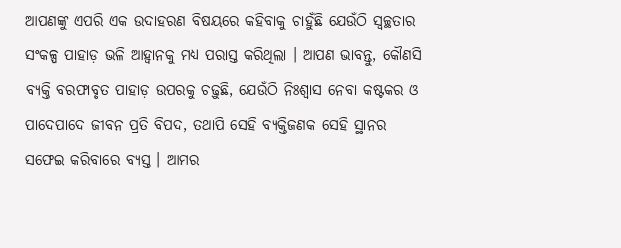ଆପଣଙ୍କୁ ଏପରି ଏକ ଉଦାହରଣ ବିଷୟରେ କହିବାକୁ ଚାହୁଁଛି ଯେଉଁଠି ସ୍ୱଚ୍ଛତାର ସଂକଳ୍ପ ପାହାଡ଼ ଭଳି ଆହ୍ୱାନକୁ ମଧ୍ୟ ପରାସ୍ତ କରିଥିଲା । ଆପଣ ଭାବନ୍ତୁ, କୌଣସି ବ୍ୟକ୍ତି ବରଫାବୃତ ପାହାଡ଼ ଉପରକୁ ଚଢ଼ୁଛି, ଯେଉଁଠି ନିଃଶ୍ୱାସ ନେବା କଷ୍ଟକର ଓ ପାଦେପାଦେ ଜୀବନ ପ୍ରତି ବିପଦ, ତଥାପି ସେହି ବ୍ୟକ୍ତିଜଣକ ସେହି ସ୍ଥାନର ସଫେଇ କରିବାରେ ବ୍ୟସ୍ତ । ଆମର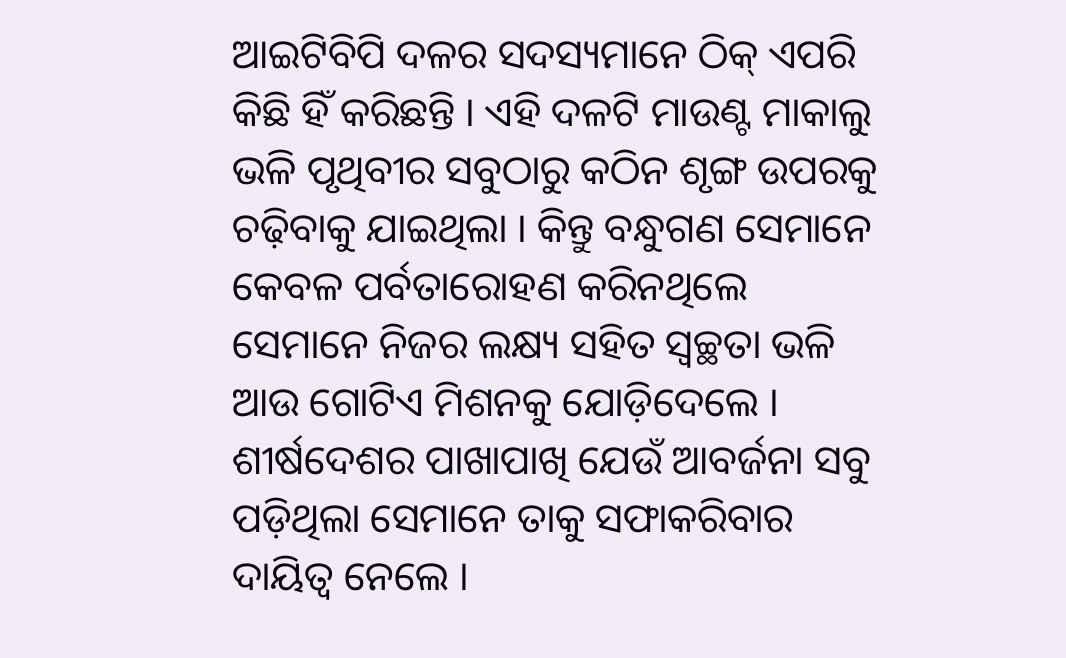ଆଇଟିବିପି ଦଳର ସଦସ୍ୟମାନେ ଠିକ୍ ଏପରି କିଛି ହିଁ କରିଛନ୍ତି । ଏହି ଦଳଟି ମାଉଣ୍ଟ ମାକାଲୁ ଭଳି ପୃଥିବୀର ସବୁଠାରୁ କଠିନ ଶୃଙ୍ଗ ଉପରକୁ ଚଢ଼ିବାକୁ ଯାଇଥିଲା । କିନ୍ତୁ ବନ୍ଧୁଗଣ ସେମାନେ କେବଳ ପର୍ବତାରୋହଣ କରିନଥିଲେ ସେମାନେ ନିଜର ଲକ୍ଷ୍ୟ ସହିତ ସ୍ୱଚ୍ଛତା ଭଳି ଆଉ ଗୋଟିଏ ମିଶନକୁ ଯୋଡ଼ିଦେଲେ । ଶୀର୍ଷଦେଶର ପାଖାପାଖି ଯେଉଁ ଆବର୍ଜନା ସବୁ ପଡ଼ିଥିଲା ସେମାନେ ତାକୁ ସଫାକରିବାର ଦାୟିତ୍ୱ ନେଲେ ।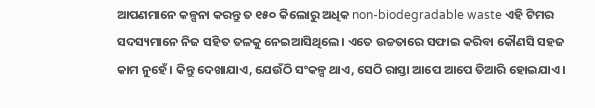ଆପଣମାନେ କଳ୍ପନା କରନ୍ତୁ ତ ୧୫୦ କିଲୋରୁ ଅଧିକ non-biodegradable waste ଏହି ଟିମର ସଦସ୍ୟମାନେ ନିଜ ସହିତ ତଳକୁ ନେଇଆସିଥିଲେ । ଏତେ ଉଚ୍ଚତାରେ ସଫାଇ କରିବା କୌଣସି ସହଜ କାମ ନୁହେଁ । କିନ୍ତୁ ଦେଖାଯାଏ, ଯେଉଁଠି ସଂକଳ୍ପ ଥାଏ, ସେଠି ରାସ୍ତା ଆପେ ଆପେ ତିଆରି ହୋଇଯାଏ ।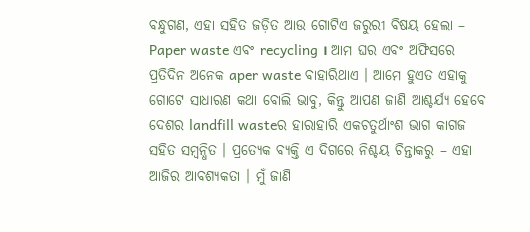ବନ୍ଧୁଗଣ, ଏହା ସହିତ ଜଡ଼ିତ ଆଉ ଗୋଟିଏ ଜରୁରୀ ବିଷୟ ହେଲା – Paper waste ଏବଂ recycling । ଆମ ଘର ଏବଂ ଅଫିସରେ ପ୍ରତିଦିନ ଅନେକ aper waste ବାହାରିଥାଏ । ଆମେ ହୁଏତ ଏହାକୁ ଗୋଟେ ସାଧାରଣ କଥା ବୋଲି ଭାବୁ, କିନ୍ତୁ ଆପଣ ଜାଣି ଆଶ୍ଚର୍ଯ୍ୟ ହେବେ ଦେଶର landfill wasteର ହାରାହାରି ଏକଚତୁର୍ଥାଂଶ ଭାଗ କାଗଜ ସହିତ ସମ୍ବନ୍ଧିତ । ପ୍ରତ୍ୟେକ ବ୍ୟକ୍ତି ଏ ଦିଗରେ ନିଶ୍ଚୟ ଚିନ୍ତାକରୁ – ଏହା ଆଜିର ଆବଶ୍ୟକତା । ମୁଁ ଜାଣି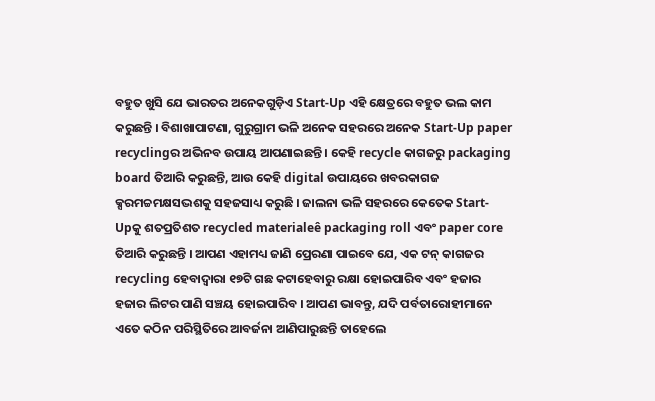ବହୁତ ଖୁସି ଯେ ଭାରତର ଅନେକଗୁଡ଼ିଏ Start-Up ଏହି କ୍ଷେତ୍ରରେ ବହୁତ ଭଲ କାମ କରୁଛନ୍ତି । ବିଶାଖାପାଟଣା, ଗୁରୁଗ୍ରାମ ଭଳି ଅନେକ ସହରରେ ଅନେକ Start-Up paper recyclingର ଅଭିନବ ଉପାୟ ଆପଣାଇଛନ୍ତି । କେହି recycle କାଗଜରୁ packaging board ତିଆରି କରୁଛନ୍ତି, ଆଉ କେହି digital ଉପାୟରେ ଖବରକାଗଜ କ୍ସରମଚ୍ଚମକ୍ଷସଦ୍ଭଶକୁ ସହଜସାଧ୍ୟ କରୁଛି । ଜାଲନା ଭଳି ସହରରେ କେତେକ Start-Upକୁ ଶତପ୍ରତିଶତ recycled materialeê packaging roll ଏବଂ paper core ତିଆରି କରୁଛନ୍ତି । ଆପଣ ଏହାମଧ୍ୟ ଜାଣି ପ୍ରେରଣା ପାଇବେ ଯେ, ଏକ ଟନ୍ କାଗଜର recycling ହେବାଦ୍ୱାରା ୧୭ଟି ଗଛ କଟାହେବାରୁ ରକ୍ଷା ହୋଇପାରିବ ଏବଂ ହଜାର ହଜାର ଲିଟର ପାଣି ସଞ୍ଚୟ ହୋଇପାରିବ । ଆପଣ ଭାବନ୍ତୁ, ଯଦି ପର୍ବତାରୋହୀମାନେ ଏତେ କଠିନ ପରିସ୍ଥିତିରେ ଆବର୍ଜନା ଆଣିପାରୁଛନ୍ତି ତାହେଲେ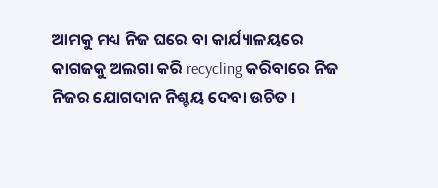ଆମକୁ ମଧ୍ୟ ନିଜ ଘରେ ବା କାର୍ଯ୍ୟାଳୟରେ କାଗଜକୁ ଅଲଗା କରି recycling କରିବାରେ ନିଜ ନିଜର ଯୋଗଦାନ ନିଶ୍ଚୟ ଦେବା ଉଚିତ ।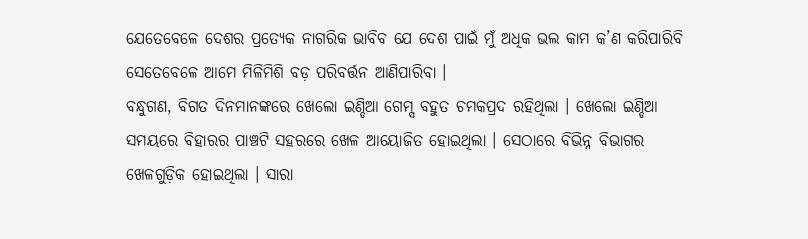ଯେତେବେଳେ ଦେଶର ପ୍ରତ୍ୟେକ ନାଗରିକ ଭାବିବ ଯେ ଦେଶ ପାଇଁ ମୁଁ ଅଧିକ ଭଲ କାମ କ’ଣ କରିପାରିବି ସେତେବେଳେ ଆମେ ମିଳିମିଶି ବଡ଼ ପରିବର୍ତ୍ତନ ଆଣିପାରିବା ।
ବନ୍ଧୁଗଣ, ବିଗତ ଦିନମାନଙ୍କରେ ଖେଲୋ ଇଣ୍ଡିଆ ଗେମ୍ସ ବହୁତ ଚମକପ୍ରଦ ରହିଥିଲା । ଖେଲୋ ଇଣ୍ଡିଆ ସମୟରେ ବିହାରର ପାଞ୍ଚଟି ସହରରେ ଖେଳ ଆୟୋଜିତ ହୋଇଥିଲା । ସେଠାରେ ବିଭିନ୍ନ ବିଭାଗର ଖେଳଗୁଡ଼ିକ ହୋଇଥିଲା । ସାରା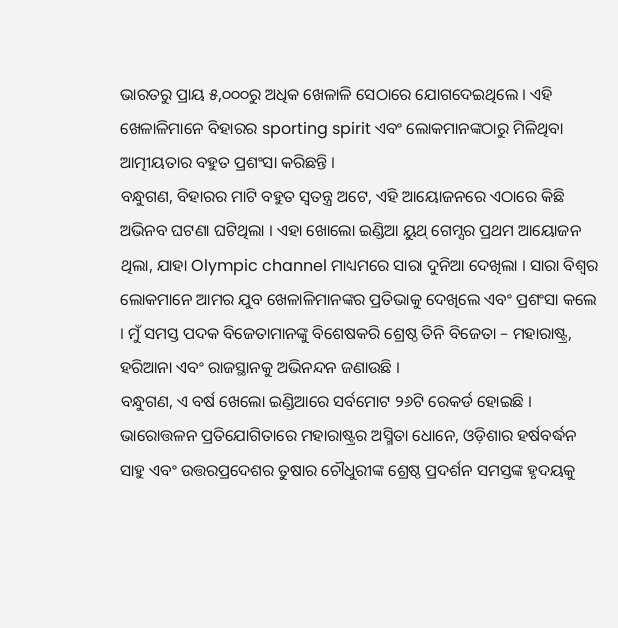ଭାରତରୁ ପ୍ରାୟ ୫,୦୦୦ରୁ ଅଧିକ ଖେଳାଳି ସେଠାରେ ଯୋଗଦେଇଥିଲେ । ଏହି ଖେଳାଳିମାନେ ବିହାରର sporting spirit ଏବଂ ଲୋକମାନଙ୍କଠାରୁ ମିଳିଥିବା ଆତ୍ମୀୟତାର ବହୁତ ପ୍ରଶଂସା କରିଛନ୍ତି ।
ବନ୍ଧୁଗଣ, ବିହାରର ମାଟି ବହୁତ ସ୍ୱତନ୍ତ୍ର ଅଟେ, ଏହି ଆୟୋଜନରେ ଏଠାରେ କିଛି ଅଭିନବ ଘଟଣା ଘଟିଥିଲା । ଏହା ଖୋଲୋ ଇଣ୍ଡିଆ ୟୁଥ୍ ଗେମ୍ସର ପ୍ରଥମ ଆୟୋଜନ ଥିଲା, ଯାହା Olympic channel ମାଧ୍ୟମରେ ସାରା ଦୁନିଆ ଦେଖିଲା । ସାରା ବିଶ୍ୱର ଲୋକମାନେ ଆମର ଯୁବ ଖେଳାଳିମାନଙ୍କର ପ୍ରତିଭାକୁ ଦେଖିଲେ ଏବଂ ପ୍ରଶଂସା କଲେ । ମୁଁ ସମସ୍ତ ପଦକ ବିଜେତାମାନଙ୍କୁ ବିଶେଷକରି ଶ୍ରେଷ୍ଠ ତିନି ବିଜେତା – ମହାରାଷ୍ଟ୍ର, ହରିଆନା ଏବଂ ରାଜସ୍ଥାନକୁ ଅଭିନନ୍ଦନ ଜଣାଉଛି ।
ବନ୍ଧୁଗଣ, ଏ ବର୍ଷ ଖେଲୋ ଇଣ୍ଡିଆରେ ସର୍ବମୋଟ ୨୬ଟି ରେକର୍ଡ ହୋଇଛି । ଭାରୋତ୍ତଳନ ପ୍ରତିଯୋଗିତାରେ ମହାରାଷ୍ଟ୍ରର ଅସ୍ମିତା ଧୋନେ, ଓଡ଼ିଶାର ହର୍ଷବର୍ଦ୍ଧନ ସାହୁ ଏବଂ ଉତ୍ତରପ୍ରଦେଶର ତୁଷାର ଚୌଧୁରୀଙ୍କ ଶ୍ରେଷ୍ଠ ପ୍ରଦର୍ଶନ ସମସ୍ତଙ୍କ ହୃଦୟକୁ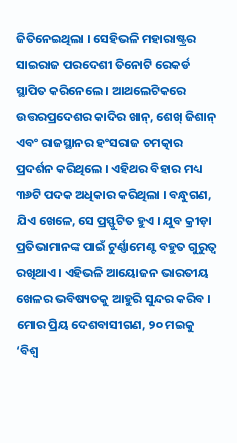ଜିତିନେଇଥିଲା । ସେହିଭଳି ମହାରାଷ୍ଟ୍ରର ସାଇରାଜ ପରଦେଶୀ ତିନୋଟି ରେକର୍ଡ ସ୍ଥାପିତ କରିନେଲେ । ଆଥଲେଟିକରେ ଉତ୍ତରପ୍ରଦେଶର କାଦିର ଖାନ୍, ଶେଖ୍ ଜିଶାନ୍ ଏବଂ ରାଜସ୍ଥାନର ହଂସରାଜ ଚମତ୍କାର ପ୍ରଦର୍ଶନ କରିଥିଲେ । ଏହିଥର ବିହାର ମଧ୍ୟ ୩୬ଟି ପଦକ ଅଧିକାର କରିଥିଲା । ବନ୍ଧୁଗଣ, ଯିଏ ଖେଳେ, ସେ ପ୍ରସ୍ଫୁଟିତ ହୁଏ । ଯୁବ କ୍ରୀଡ଼ା ପ୍ରତିଭାମାନଙ୍କ ପାଇଁ ଟୁର୍ଣ୍ଣାମେଣ୍ଟ ବହୁତ ଗୁରୁତ୍ୱ ରଖିଥାଏ । ଏହିଭଳି ଆୟୋଜନ ଭାରତୀୟ ଖେଳର ଭବିଷ୍ୟତକୁ ଆହୁରି ସୁନ୍ଦର କରିବ ।
ମୋର ପ୍ରିୟ ଦେଶବାସୀଗଣ, ୨୦ ମଇକୁ ‘ବିଶ୍ୱ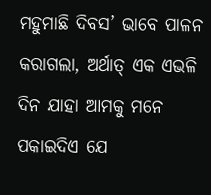ମହୁମାଛି ଦିବସ’ ଭାବେ ପାଳନ କରାଗଲା, ଅର୍ଥାତ୍ ଏକ ଏଭଳି ଦିନ ଯାହା ଆମକୁ ମନେ ପକାଇଦିଏ ଯେ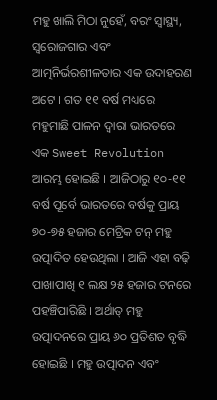ମହୁ ଖାଲି ମିଠା ନୁହେଁ, ବରଂ ସ୍ୱାସ୍ଥ୍ୟ, ସ୍ୱରୋଜଗାର ଏବଂ ଆତ୍ମନିର୍ଭରଶୀଳତାର ଏକ ଉଦାହରଣ ଅଟେ । ଗତ ୧୧ ବର୍ଷ ମଧ୍ୟରେ ମହୁମାଛି ପାଳନ ଦ୍ୱାରା ଭାରତରେ ଏକ Sweet Revolution ଆରମ୍ଭ ହୋଇଛି । ଆଜିଠାରୁ ୧୦-୧୧ ବର୍ଷ ପୂର୍ବେ ଭାରତରେ ବର୍ଷକୁ ପ୍ରାୟ ୭୦-୭୫ ହଜାର ମେଟ୍ରିକ ଟନ୍ ମହୁ ଉତ୍ପାଦିତ ହେଉଥିଲା । ଆଜି ଏହା ବଢ଼ି ପାଖାପାଖି ୧ ଲକ୍ଷ ୨୫ ହଜାର ଟନରେ ପହଞ୍ଚିପାରିଛି । ଅର୍ଥାତ୍ ମହୁ ଉତ୍ପାଦନରେ ପ୍ରାୟ ୬୦ ପ୍ରତିଶତ ବୃଦ୍ଧି ହୋଇଛି । ମହୁ ଉତ୍ପାଦନ ଏବଂ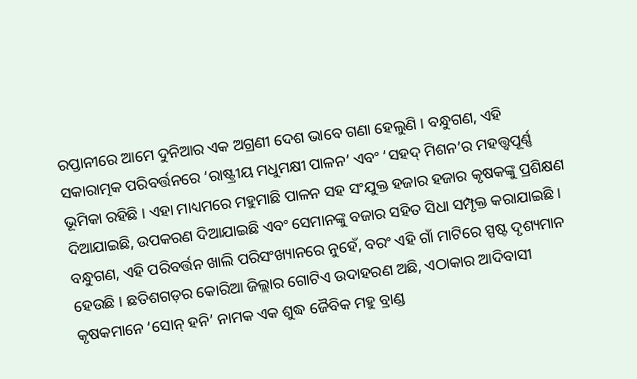ରପ୍ତାନୀରେ ଆମେ ଦୁନିଆର ଏକ ଅଗ୍ରଣୀ ଦେଶ ଭାବେ ଗଣା ହେଲୁଣି । ବନ୍ଧୁଗଣ, ଏହି ସକାରାତ୍ମକ ପରିବର୍ତ୍ତନରେ ‘ରାଷ୍ଟ୍ରୀୟ ମଧୁମକ୍ଷୀ ପାଳନ’ ଏବଂ ‘ସହଦ୍ ମିଶନ’ର ମହତ୍ତ୍ୱପୂର୍ଣ୍ଣ ଭୂମିକା ରହିଛି । ଏହା ମାଧ୍ୟମରେ ମହୁମାଛି ପାଳନ ସହ ସଂଯୁକ୍ତ ହଜାର ହଜାର କୃଷକଙ୍କୁ ପ୍ରଶିକ୍ଷଣ ଦିଆଯାଇଛି, ଉପକରଣ ଦିଆଯାଇଛି ଏବଂ ସେମାନଙ୍କୁ ବଜାର ସହିତ ସିଧା ସମ୍ପୃକ୍ତ କରାଯାଇଛି ।
ବନ୍ଧୁଗଣ, ଏହି ପରିବର୍ତ୍ତନ ଖାଲି ପରିସଂଖ୍ୟାନରେ ନୁହେଁ, ବରଂ ଏହି ଗାଁ ମାଟିରେ ସ୍ପଷ୍ଟ ଦୃଶ୍ୟମାନ ହେଉଛି । ଛତିଶଗଡ଼ର କୋରିଆ ଜିଲ୍ଲାର ଗୋଟିଏ ଉଦାହରଣ ଅଛି, ଏଠାକାର ଆଦିବାସୀ କୃଷକମାନେ ‘ସୋନ୍ ହନି’ ନାମକ ଏକ ଶୁଦ୍ଧ ଜୈବିକ ମହୁ ବ୍ରାଣ୍ଡ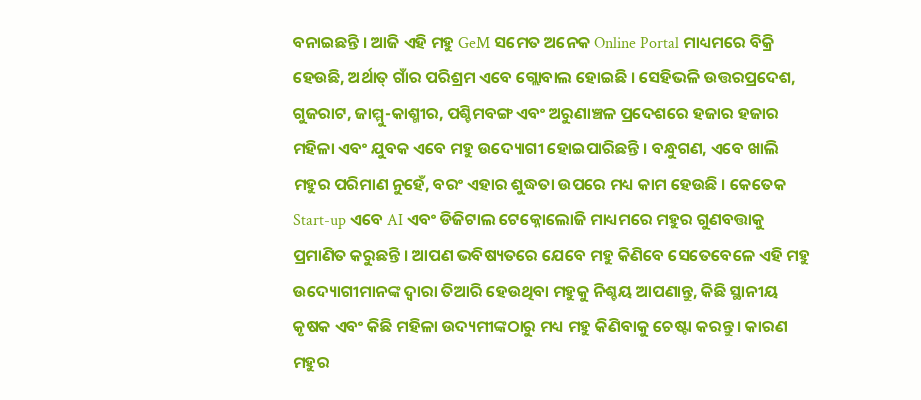ବନାଇଛନ୍ତି । ଆଜି ଏହି ମହୁ GeM ସମେତ ଅନେକ Online Portal ମାଧ୍ୟମରେ ବିକ୍ରି ହେଉଛି, ଅର୍ଥାତ୍ ଗାଁର ପରିଶ୍ରମ ଏବେ ଗ୍ଲୋବାଲ ହୋଇଛି । ସେହିଭଳି ଉତ୍ତରପ୍ରଦେଶ, ଗୁଜରାଟ, ଜାମ୍ମୁ-କାଶ୍ମୀର, ପଶ୍ଚିମବଙ୍ଗ ଏବଂ ଅରୁଣାଞ୍ଚଳ ପ୍ରଦେଶରେ ହଜାର ହଜାର ମହିଳା ଏବଂ ଯୁବକ ଏବେ ମହୁ ଉଦ୍ୟୋଗୀ ହୋଇପାରିଛନ୍ତି । ବନ୍ଧୁଗଣ, ଏବେ ଖାଲି ମହୁର ପରିମାଣ ନୁହେଁ, ବରଂ ଏହାର ଶୁଦ୍ଧତା ଉପରେ ମଧ୍ୟ କାମ ହେଉଛି । କେତେକ Start-up ଏବେ AI ଏବଂ ଡିଜିଟାଲ ଟେକ୍ନୋଲୋଜି ମାଧ୍ୟମରେ ମହୁର ଗୁଣବତ୍ତାକୁ ପ୍ରମାଣିତ କରୁଛନ୍ତି । ଆପଣ ଭବିଷ୍ୟତରେ ଯେବେ ମହୁ କିଣିବେ ସେତେବେଳେ ଏହି ମହୁ ଉଦ୍ୟୋଗୀମାନଙ୍କ ଦ୍ୱାରା ତିଆରି ହେଉଥିବା ମହୁକୁ ନିଶ୍ଚୟ ଆପଣାନ୍ତୁ, କିଛି ସ୍ଥାନୀୟ କୃଷକ ଏବଂ କିଛି ମହିଳା ଉଦ୍ୟମୀଙ୍କଠାରୁ ମଧ୍ୟ ମହୁ କିଣିବାକୁ ଚେଷ୍ଟା କରନ୍ତୁ । କାରଣ ମହୁର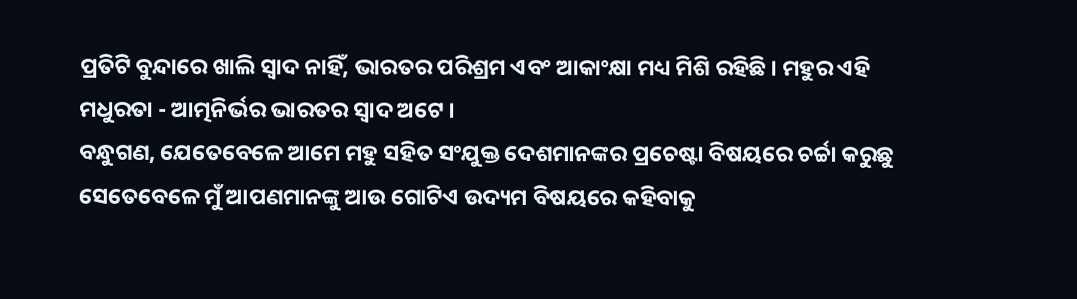ପ୍ରତିଟି ବୁନ୍ଦାରେ ଖାଲି ସ୍ୱାଦ ନାହିଁ, ଭାରତର ପରିଶ୍ରମ ଏବଂ ଆକାଂକ୍ଷା ମଧ୍ୟ ମିଶି ରହିଛି । ମହୁର ଏହି ମଧୁରତା - ଆତ୍ମନିର୍ଭର ଭାରତର ସ୍ୱାଦ ଅଟେ ।
ବନ୍ଧୁଗଣ, ଯେତେବେଳେ ଆମେ ମହୁ ସହିତ ସଂଯୁକ୍ତ ଦେଶମାନଙ୍କର ପ୍ରଚେଷ୍ଟା ବିଷୟରେ ଚର୍ଚ୍ଚା କରୁଛୁ ସେତେବେଳେ ମୁଁ ଆପଣମାନଙ୍କୁ ଆଉ ଗୋଟିଏ ଉଦ୍ୟମ ବିଷୟରେ କହିବାକୁ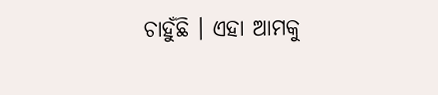ଚାହୁଁଛି । ଏହା ଆମକୁ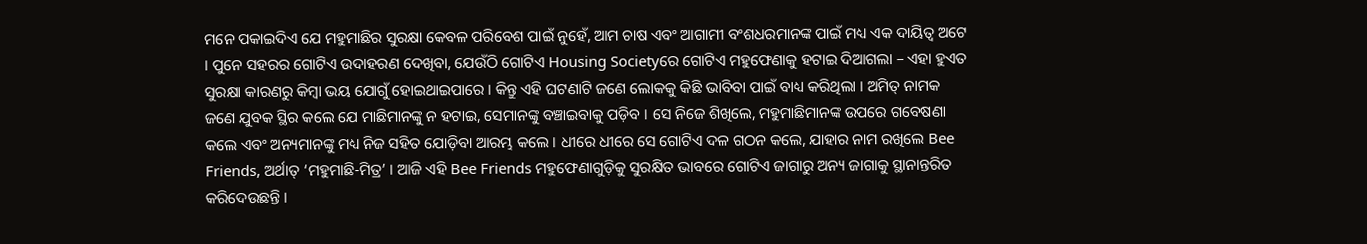ମନେ ପକାଇଦିଏ ଯେ ମହୁମାଛିର ସୁରକ୍ଷା କେବଳ ପରିବେଶ ପାଇଁ ନୁହେଁ, ଆମ ଚାଷ ଏବଂ ଆଗାମୀ ବଂଶଧରମାନଙ୍କ ପାଇଁ ମଧ୍ୟ ଏକ ଦାୟିତ୍ୱ ଅଟେ । ପୁନେ ସହରର ଗୋଟିଏ ଉଦାହରଣ ଦେଖିବା, ଯେଉଁଠି ଗୋଟିଏ Housing Societyରେ ଗୋଟିଏ ମହୁଫେଣାକୁ ହଟାଇ ଦିଆଗଲା – ଏହା ହୁଏତ ସୁରକ୍ଷା କାରଣରୁ କିମ୍ବା ଭୟ ଯୋଗୁଁ ହୋଇଥାଇପାରେ । କିନ୍ତୁ ଏହି ଘଟଣାଟି ଜଣେ ଲୋକକୁ କିଛି ଭାବିବା ପାଇଁ ବାଧ୍ୟ କରିଥିଲା । ଅମିତ୍ ନାମକ ଜଣେ ଯୁବକ ସ୍ଥିର କଲେ ଯେ ମାଛିମାନଙ୍କୁ ନ ହଟାଇ, ସେମାନଙ୍କୁ ବଞ୍ଚାଇବାକୁ ପଡ଼ିବ । ସେ ନିଜେ ଶିଖିଲେ, ମହୁମାଛିମାନଙ୍କ ଉପରେ ଗବେଷଣା କଲେ ଏବଂ ଅନ୍ୟମାନଙ୍କୁ ମଧ୍ୟ ନିଜ ସହିତ ଯୋଡ଼ିବା ଆରମ୍ଭ କଲେ । ଧୀରେ ଧୀରେ ସେ ଗୋଟିଏ ଦଳ ଗଠନ କଲେ, ଯାହାର ନାମ ରଖିଲେ Bee Friends, ଅର୍ଥାତ୍ ‘ମହୁମାଛି-ମିତ୍ର’ । ଆଜି ଏହି Bee Friends ମହୁଫେଣାଗୁଡ଼ିକୁ ସୁରକ୍ଷିତ ଭାବରେ ଗୋଟିଏ ଜାଗାରୁ ଅନ୍ୟ ଜାଗାକୁ ସ୍ଥାନାନ୍ତରିତ କରିଦେଉଛନ୍ତି ।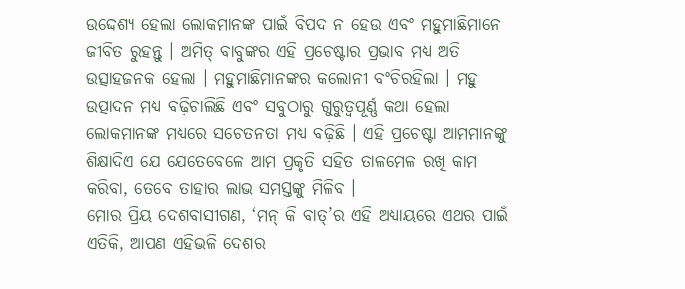ଉଦ୍ଦେଶ୍ୟ ହେଲା ଲୋକମାନଙ୍କ ପାଇଁ ବିପଦ ନ ହେଉ ଏବଂ ମହୁମାଛିମାନେ ଜୀବିତ ରୁହନ୍ତୁ । ଅମିତ୍ ବାବୁଙ୍କର ଏହି ପ୍ରଚେଷ୍ଟାର ପ୍ରଭାବ ମଧ୍ୟ ଅତି ଉତ୍ସାହଜନକ ହେଲା । ମହୁମାଛିମାନଙ୍କର କଲୋନୀ ବଂଚିରହିଲା । ମହୁ ଉତ୍ପାଦନ ମଧ୍ୟ ବଢ଼ିଚାଲିଛି ଏବଂ ସବୁଠାରୁ ଗୁରୁତ୍ୱପୂର୍ଣ୍ଣ କଥା ହେଲା ଲୋକମାନଙ୍କ ମଧ୍ୟରେ ସଚେତନତା ମଧ୍ୟ ବଢ଼ିଛି । ଏହି ପ୍ରଚେଷ୍ଟା ଆମମାନଙ୍କୁ ଶିକ୍ଷାଦିଏ ଯେ ଯେତେବେଳେ ଆମ ପ୍ରକୃତି ସହିତ ତାଳମେଳ ରଖି କାମ କରିବା, ତେବେ ତାହାର ଲାଭ ସମସ୍ତଙ୍କୁ ମିଳିବ ।
ମୋର ପ୍ରିୟ ଦେଶବାସୀଗଣ, ‘ମନ୍ କି ବାତ୍’ର ଏହି ଅଧ୍ୟାୟରେ ଏଥର ପାଇଁ ଏତିକି, ଆପଣ ଏହିଭଳି ଦେଶର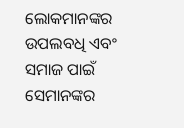ଲୋକମାନଙ୍କର ଉପଲବଧି ଏବଂ ସମାଜ ପାଇଁ ସେମାନଙ୍କର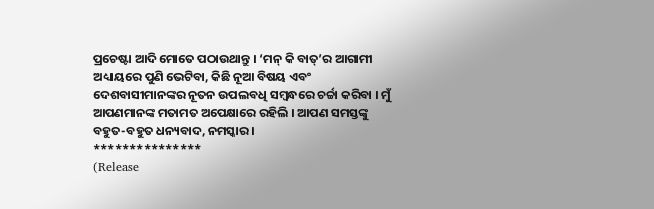ପ୍ରଚେଷ୍ଟା ଆଦି ମୋତେ ପଠାଉଥାନ୍ତୁ । ‘ମନ୍ କି ବାତ୍’ର ଆଗାମୀ ଅଧ୍ୟାୟରେ ପୁଣି ଭେଟିବା, କିଛି ନୂଆ ବିଷୟ ଏବଂ ଦେଶବାସୀମାନଙ୍କର ନୂତନ ଉପଲବଧି ସମ୍ବନ୍ଧରେ ଚର୍ଚ୍ଚା କରିବା । ମୁଁ ଆପଣମାନଙ୍କ ମତାମତ ଅପେକ୍ଷାରେ ରହିଲି । ଆପଣ ସମସ୍ତଙ୍କୁ ବହୁତ-ବହୁତ ଧନ୍ୟବାଦ, ନମସ୍କାର ।
***************
(Release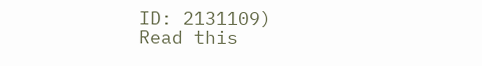ID: 2131109)
Read this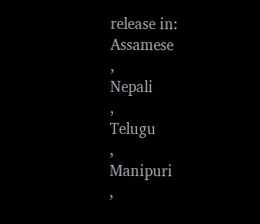release in:
Assamese
,
Nepali
,
Telugu
,
Manipuri
,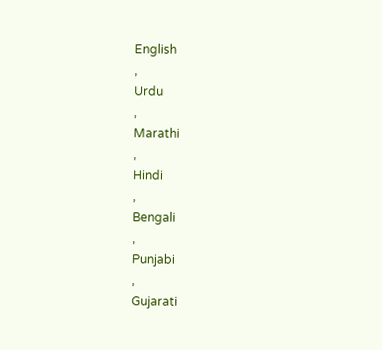English
,
Urdu
,
Marathi
,
Hindi
,
Bengali
,
Punjabi
,
Gujarati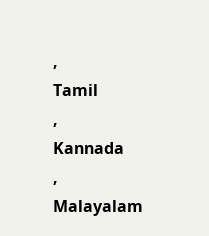,
Tamil
,
Kannada
,
Malayalam